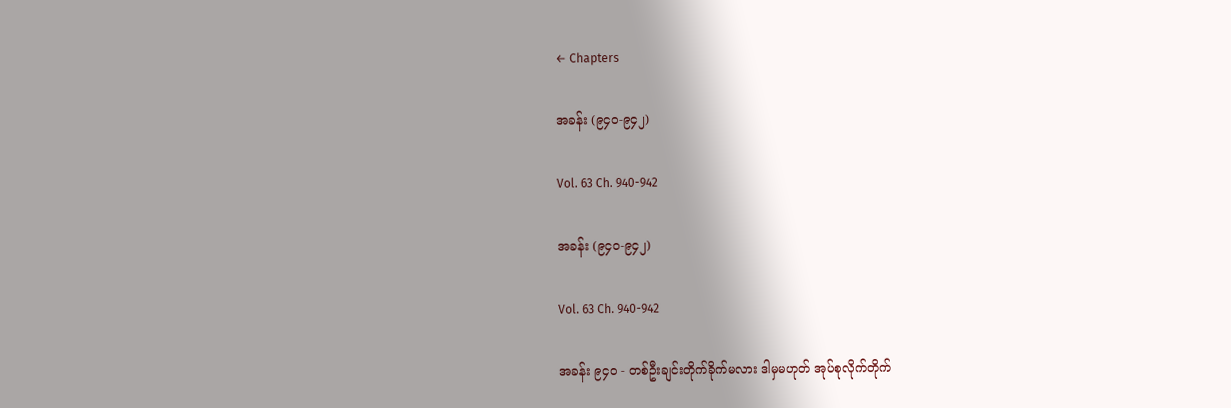← Chapters

အခန်း (၉၄၀-၉၄၂)

Vol. 63 Ch. 940-942

အခန်း (၉၄၀-၉၄၂)

Vol. 63 Ch. 940-942

အခန်း ၉၄၀ - တစ်ဦးချင်းတိုက်ခိုက်မလား ဒါမှမဟုတ် အုပ်စုလိုက်တိုက်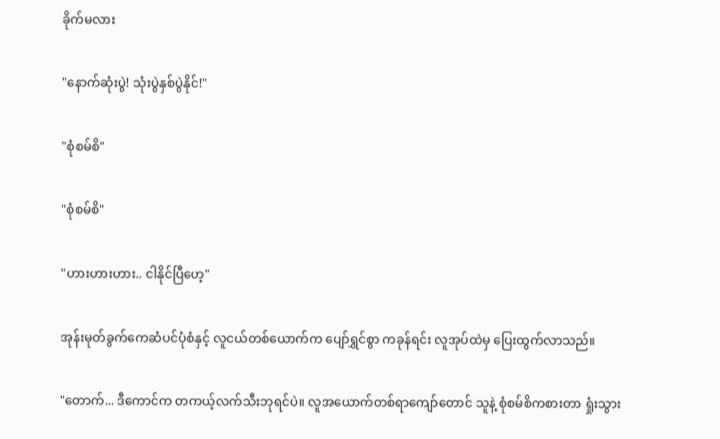ခိုက်မလား

"နောက်ဆုံးပွဲ! သုံးပွဲနှစ်ပွဲနိုင်!"

"စုံစမ်စိ"

"စုံစမ်စိ"

"ဟားဟားဟား.. ငါနိုင်ပြီဟေ့"

အုန်းမုတ်ခွက်ကေဆံပင်ပုံစံနှင့် လူငယ်တစ်ယောက်က ပျော်ရွှင်စွာ ကခုန်ရင်း လူအုပ်ထဲမှ ပြေးထွက်လာသည်။

"တောက်... ဒီကောင်က တကယ့်လက်သီးဘုရင်ပဲ။ လူအယောက်တစ်ရာကျော်တောင် သူနဲ့ စုံစမ်စိကစားတာ ရှုံးသွား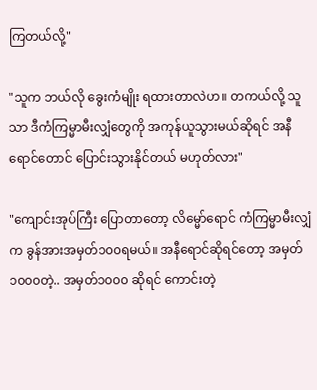ကြတယ်လို့"

"သူက ဘယ်လို ခွေးကံမျိုး ရထားတာလဲဟ။ တကယ်လို့ သူသာ ဒီကံကြမ္မာမီးလျှံတွေကို အကုန်ယူသွားမယ်ဆိုရင် အနီရောင်တောင် ပြောင်းသွားနိုင်တယ် မဟုတ်လား"

"ကျောင်းအုပ်ကြီး ပြောတာတော့ လိမ္မော်ရောင် ကံကြမ္မာမီးလျှံက ခွန်အားအမှတ်၁၀၀ရမယ်။ အနီရောင်ဆိုရင်တော့ အမှတ်၁၀၀၀တဲ့.. အမှတ်၁၀၀၀ ဆိုရင် ကောင်းတဲ့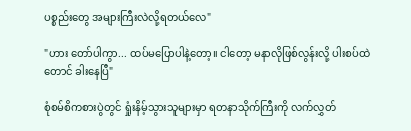ပစ္စည်းတွေ အများကြီးလဲလို့ရတယ်လေ"

"ဟား တော်ပါကွာ... ထပ်မပြောပါနဲ့တော့။ ငါတော့ မနာလိုဖြစ်လွန်းလို့ ပါးစပ်ထဲတောင် ခါးနေပြီ"

စုံစမ်စိကစားပွဲတွင် ရှုံးနိမ့်သွားသူများမှာ ရတနာသိုက်ကြီးကို လက်လွှတ်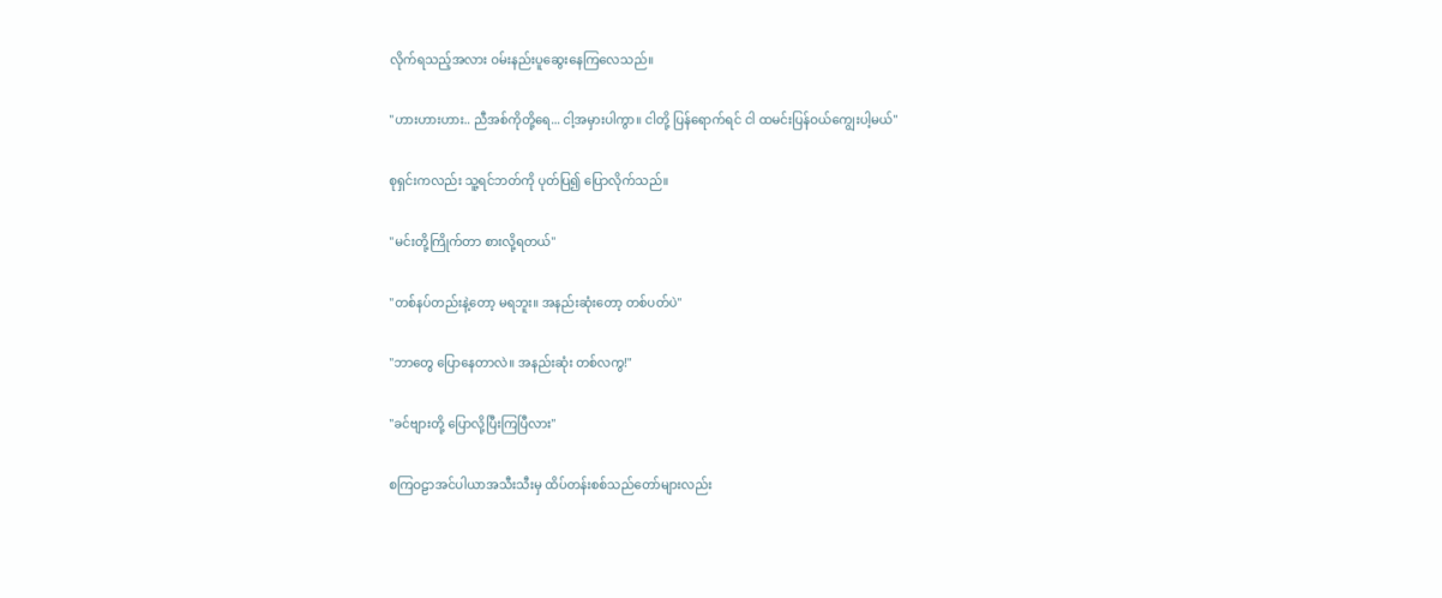လိုက်ရသည့်အလား ဝမ်းနည်းပူဆွေးနေကြလေသည်။

"ဟားဟားဟား.. ညီအစ်ကိုတို့ရေ... ငါ့အမှားပါကွာ။ ငါတို့ ပြန်ရောက်ရင် ငါ ထမင်းပြန်ဝယ်ကျွေးပါ့မယ်"

စုရှင်းကလည်း သူ့ရင်ဘတ်ကို ပုတ်ပြ၍ ပြောလိုက်သည်။

"မင်းတို့ကြိုက်တာ စားလို့ရတယ်"

"တစ်နပ်တည်းနဲ့တော့ မရဘူး။ အနည်းဆုံးတော့ တစ်ပတ်ပဲ"

"ဘာတွေ ပြောနေတာလဲ။ အနည်းဆုံး တစ်လကွ!"

"ခင်ဗျားတို့ ပြောလို့ပြီးကြပြီလား"

စကြဝဠာအင်ပါယာအသီးသီးမှ ထိပ်တန်းစစ်သည်တော်များလည်း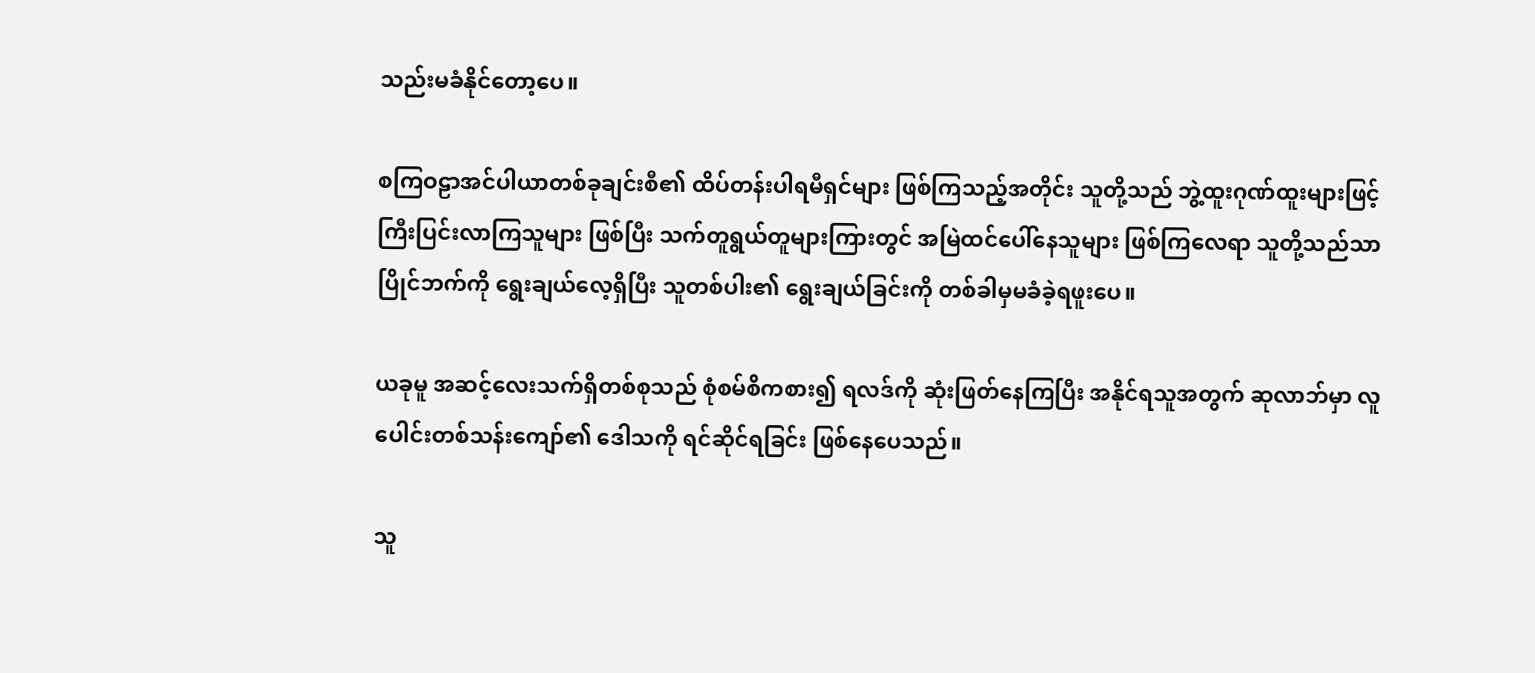သည်းမခံနိုင်တော့ပေ။

စကြဝဠာအင်ပါယာတစ်ခုချင်းစီ၏ ထိပ်တန်းပါရမီရှင်များ ဖြစ်ကြသည့်အတိုင်း သူတို့သည် ဘွဲ့ထူးဂုဏ်ထူးများဖြင့် ကြီးပြင်းလာကြသူများ ဖြစ်ပြီး သက်တူရွယ်တူများကြားတွင် အမြဲထင်ပေါ်နေသူများ ဖြစ်ကြလေရာ သူတို့သည်သာ ပြိုင်ဘက်ကို ရွေးချယ်လေ့ရှိပြီး သူတစ်ပါး၏ ရွေးချယ်ခြင်းကို တစ်ခါမှမခံခဲ့ရဖူးပေ။

ယခုမူ အဆင့်လေးသက်ရှိတစ်စုသည် စုံစမ်စိကစား၍ ရလဒ်ကို ဆုံးဖြတ်နေကြပြီး အနိုင်ရသူအတွက် ဆုလာဘ်မှာ လူပေါင်းတစ်သန်းကျော်၏ ဒေါသကို ရင်ဆိုင်ရခြင်း ဖြစ်နေပေသည်။

သူ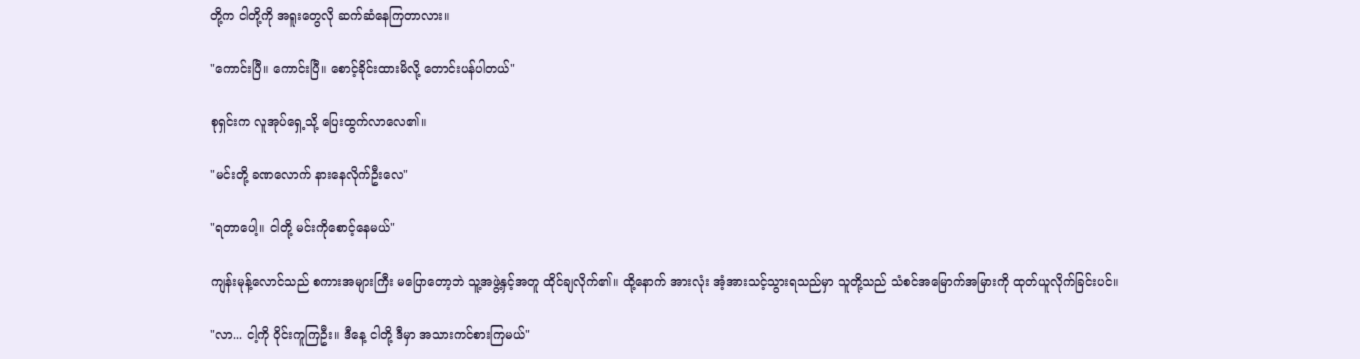တို့က ငါတို့ကို အရူးတွေလို ဆက်ဆံနေကြတာလား။

"ကောင်းပြီ။ ကောင်းပြီ။ စောင့်ခိုင်းထားမိလို့ တောင်းပန်ပါတယ်"

စုရှင်းက လူအုပ်ရှေ့သို့ ပြေးထွက်လာလေ၏။

"မင်းတို့ ခဏလောက် နားနေလိုက်ဦးလေ"

"ရတာပေါ့။ ငါတို့ မင်းကိုစောင့်နေမယ်"

ကျန်းမုန့်လောင်သည် စကားအများကြီး မပြောတော့ဘဲ သူ့အဖွဲ့နှင့်အတူ ထိုင်ချလိုက်၏။ ထို့နောက် အားလုံး အံ့အားသင့်သွားရသည်မှာ သူတို့သည် သံစင်အမြောက်အမြားကို ထုတ်ယူလိုက်ခြင်းပင်။

"လာ... ငါ့ကို ဝိုင်းကူကြဦး။ ဒီနေ့ ငါတို့ ဒီမှာ အသားကင်စားကြမယ်"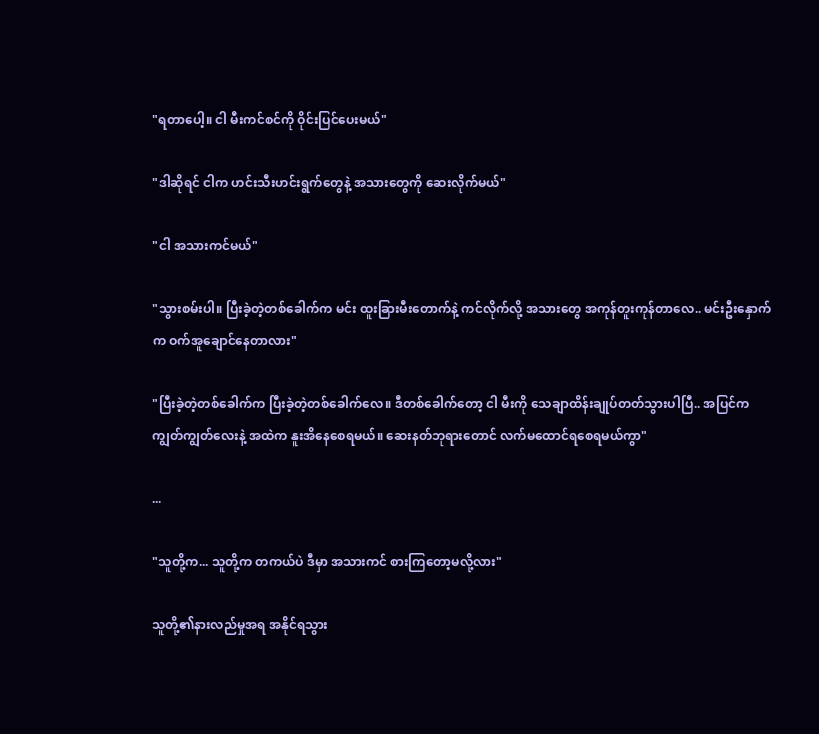"ရတာပေါ့။ ငါ မီးကင်စင်ကို ဝိုင်းပြင်ပေးမယ်"

"ဒါဆိုရင် ငါက ဟင်းသီးဟင်းရွက်တွေနဲ့ အသားတွေကို ဆေးလိုက်မယ်"

"ငါ အသားကင်မယ်"

"သွားစမ်းပါ။ ပြီးခဲ့တဲ့တစ်ခေါက်က မင်း ထူးခြားမီးတောက်နဲ့ ကင်လိုက်လို့ အသားတွေ အကုန်တူးကုန်တာလေ.. မင်းဦးနှောက်က ဝက်အူချောင်နေတာလား"

"ပြီးခဲ့တဲ့တစ်ခေါက်က ပြီးခဲ့တဲ့တစ်ခေါက်လေ။ ဒီတစ်ခေါက်တော့ ငါ မီးကို သေချာထိန်းချုပ်တတ်သွားပါပြီ.. အပြင်က ကျွတ်ကျွတ်လေးနဲ့ အထဲက နူးအိနေစေရမယ်။ ဆေးနတ်ဘုရားတောင် လက်မထောင်ရစေရမယ်ကွာ"

...

"သူတို့က... သူတို့က တကယ်ပဲ ဒီမှာ အသားကင် စားကြတော့မလို့လား"

သူတို့၏နားလည်မှုအရ အနိုင်ရသွား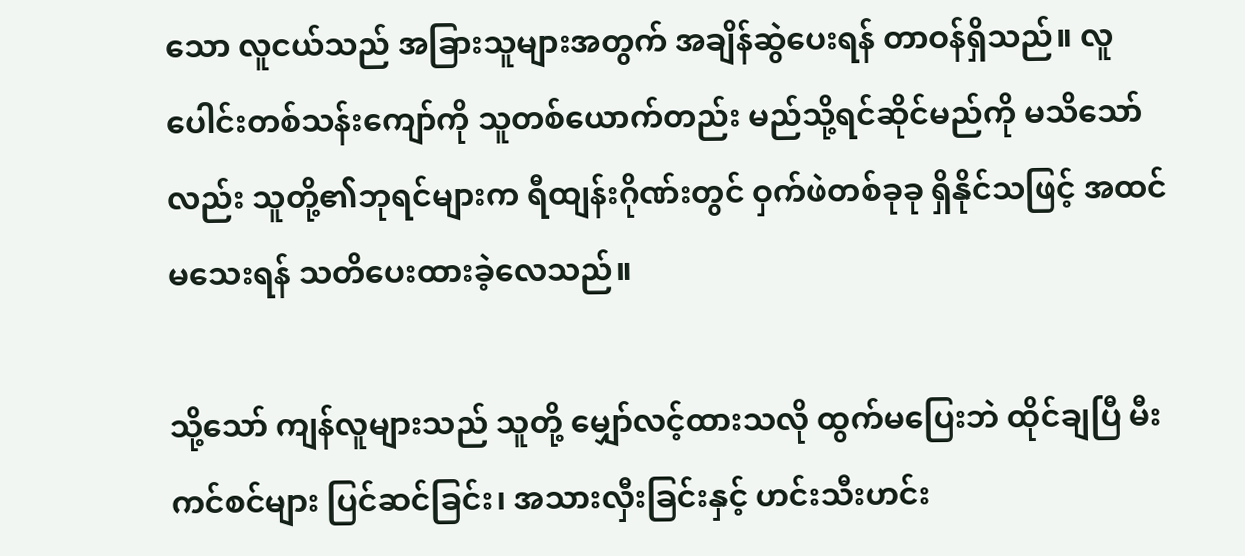သော လူငယ်သည် အခြားသူများအတွက် အချိန်ဆွဲပေးရန် တာဝန်ရှိသည်။ လူပေါင်းတစ်သန်းကျော်ကို သူတစ်ယောက်တည်း မည်သို့ရင်ဆိုင်မည်ကို မသိသော်လည်း သူတို့၏ဘုရင်များက ရီထျန်းဂိုဏ်းတွင် ဝှက်ဖဲတစ်ခုခု ရှိနိုင်သဖြင့် အထင်မသေးရန် သတိပေးထားခဲ့လေသည်။

သို့သော် ကျန်လူများသည် သူတို့ မျှော်လင့်ထားသလို ထွက်မပြေးဘဲ ထိုင်ချပြီ မီးကင်စင်များ ပြင်ဆင်ခြင်း၊ အသားလှီးခြင်းနှင့် ဟင်းသီးဟင်း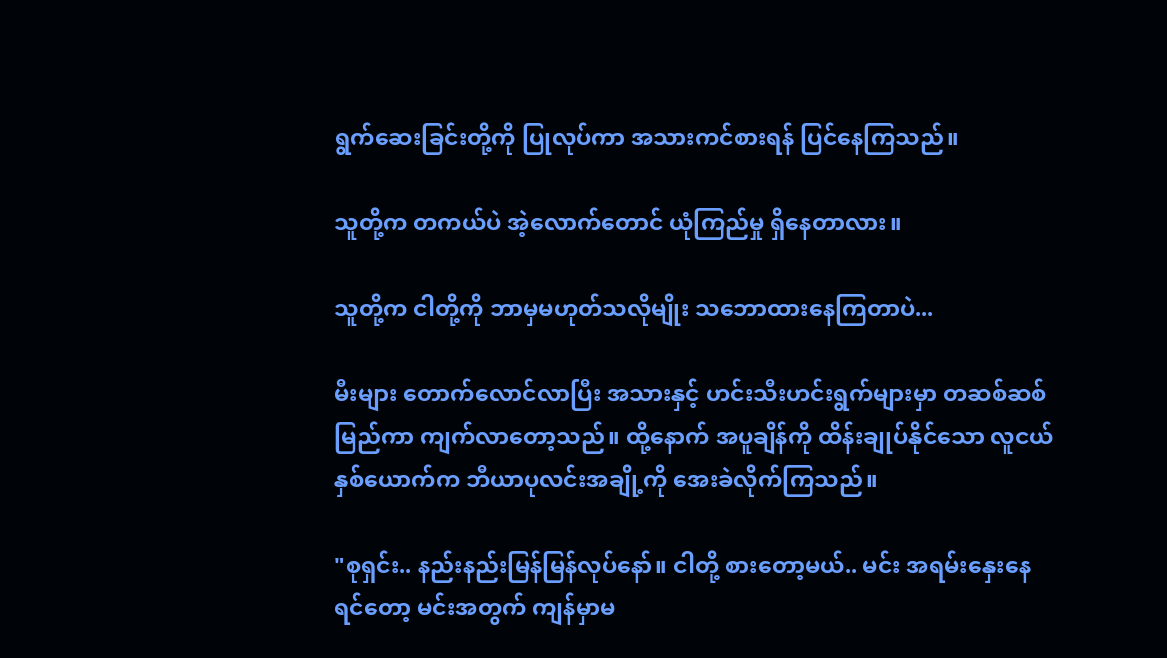ရွက်ဆေးခြင်းတို့ကို ပြုလုပ်ကာ အသားကင်စားရန် ပြင်နေကြသည်။

သူတို့က တကယ်ပဲ အဲ့လောက်တောင် ယုံကြည်မှု ရှိနေတာလား။

သူတို့က ငါတို့ကို ဘာမှမဟုတ်သလိုမျိုး သဘောထားနေကြတာပဲ...

မီးများ တောက်လောင်လာပြီး အသားနှင့် ဟင်းသီးဟင်းရွက်များမှာ တဆစ်ဆစ်မြည်ကာ ကျက်လာတော့သည်။ ထို့နောက် အပူချိန်ကို ထိန်းချုပ်နိုင်သော လူငယ်နှစ်ယောက်က ဘီယာပုလင်းအချို့ကို အေးခဲလိုက်ကြသည်။

"စုရှင်း.. နည်းနည်းမြန်မြန်လုပ်နော်။ ငါတို့ စားတော့မယ်.. မင်း အရမ်းနှေးနေရင်တော့ မင်းအတွက် ကျန်မှာမ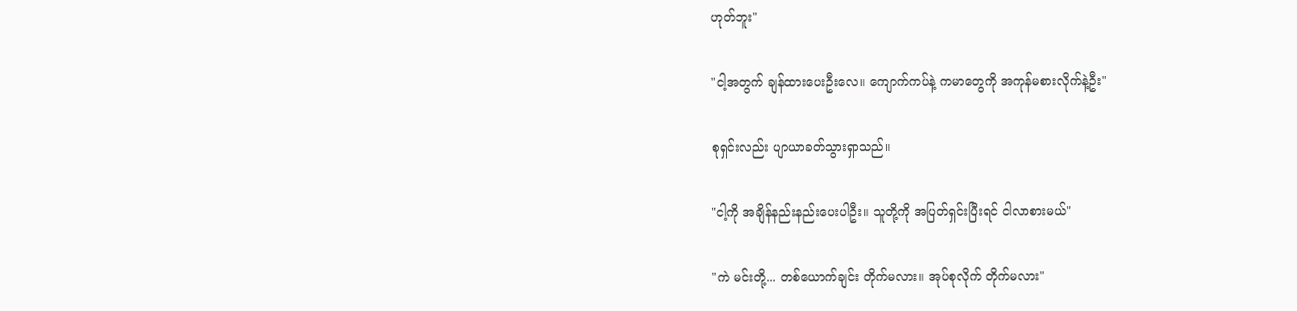ဟုတ်ဘူး"

"ငါ့အတွက် ချန်ထားပေးဦး‌လေ။ ကျောက်ကပ်နဲ့ ကမာတွေကို အကုန်မစားလိုက်နဲ့ဦး"

စုရှင်းလည်း ပျာယာခတ်သွားရှာသည်။

"ငါ့ကို အချိန်နည်းနည်းပေးပါဦး။ သူတို့ကို အပြတ်ရှင်းပြီးရင် ငါလာစားမယ်"

"ကဲ မင်းတို့... တစ်ယောက်ချင်း တိုက်မလား။ အုပ်စုလိုက် တိုက်မလား"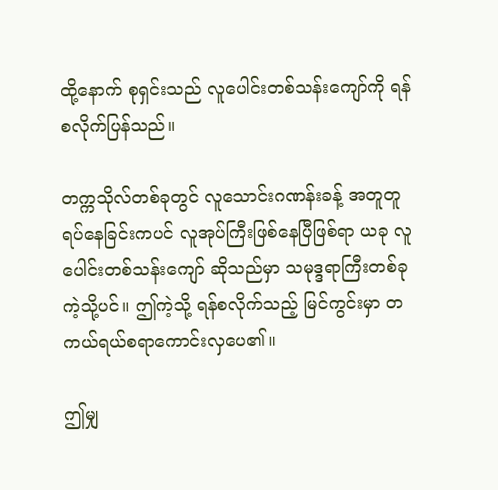ထို့နောက် စုရှင်းသည် လူပေါင်းတစ်သန်းကျော်ကို ရန်စလိုက်ပြန်သည်။

တက္ကသိုလ်တစ်ခုတွင် လူသောင်းဂဏန်းခန့် အတူတူ ရပ်နေခြင်းကပင် လူအုပ်ကြီးဖြစ်နေပြီဖြစ်ရာ ယခု လူပေါင်းတစ်သန်းကျော် ဆိုသည်မှာ သမုဒ္ဒရာကြီးတစ်ခုကဲ့သို့ပင်။ ဤကဲ့သို့ ရန်စလိုက်သည့် မြင်ကွင်းမှာ တကယ်ရယ်စရာကောင်းလှပေ၏။

ဤမျှ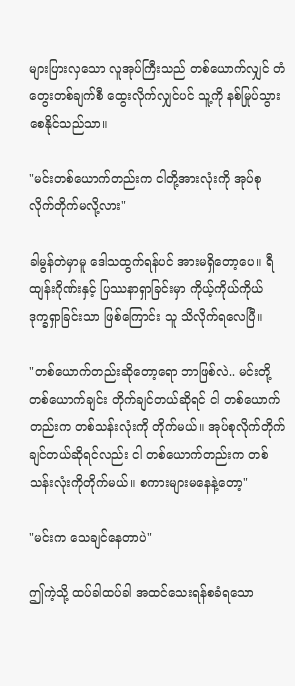များပြားလှသော လူအုပ်ကြီးသည် တစ်ယောက်လျှင် တံတွေးတစ်ချက်စီ ထွေးလိုက်လျှင်ပင် သူ့ကို နစ်မြုပ်သွားစေနိုင်သည်သာ။

"မင်းတစ်ယောက်တည်းက ငါတို့အားလုံးကို အုပ်စုလိုက်တိုက်မလို့လား"

ခါမွန်တဲမှာမူ ဒေါသထွက်ရန်ပင် အားမရှိတော့ပေ။ ရီထျန်းဂိုဏ်းနှင့် ပြဿနာရှာခြင်းမှာ ကိုယ့်ကိုယ်ကိုယ် ဒုက္ခရှာခြင်းသာ ဖြစ်ကြောင်း သူ သိလိုက်ရလေပြီ။

"တစ်ယောက်တည်းဆိုတော့ရော ဘာဖြစ်လဲ.. မင်းတို့တစ်ယောက်ချင်း တိုက်ချင်တယ်ဆိုရင် ငါ တစ်ယောက်တည်းက တစ်သန်းလုံးကို တိုက်မယ်။ အုပ်စုလိုက်တိုက်ချင်တယ်ဆိုရင်လည်း ငါ တစ်ယောက်တည်းက တစ်သန်းလုံးကိုတိုက်မယ်။ စကားများမနေနဲ့တော့"

"မင်းက သေချင်နေတာပဲ"

ဤကဲ့သို့ ထပ်ခါထပ်ခါ အထင်သေးရန်စခံရသော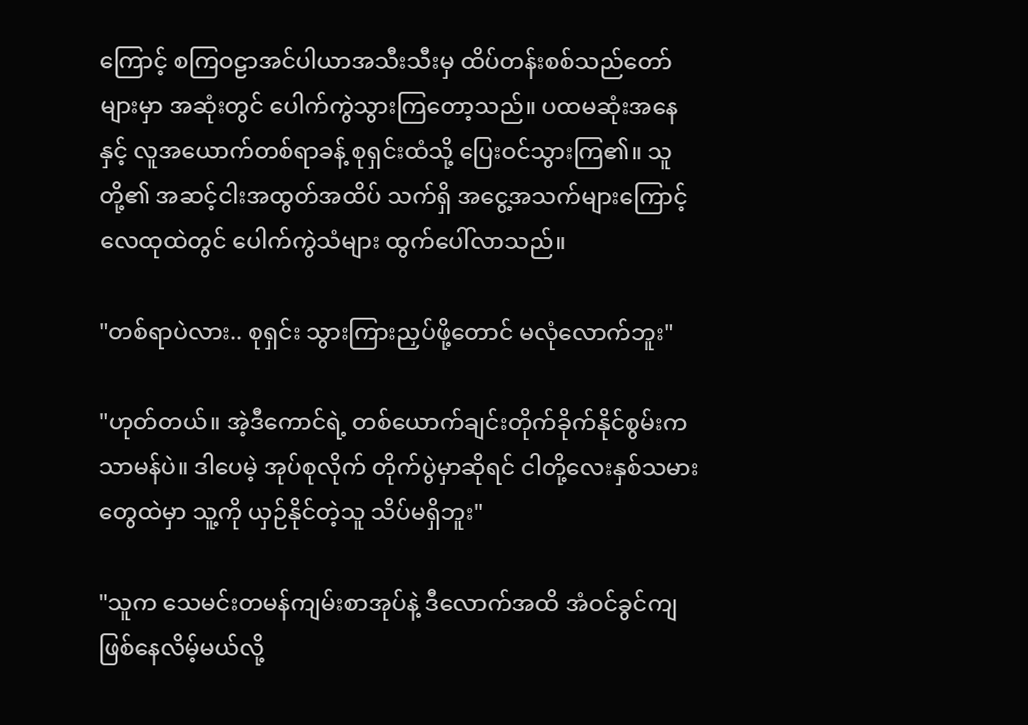ကြောင့် စကြဝဠာအင်ပါယာအသီးသီးမှ ထိပ်တန်းစစ်သည်တော်များမှာ အဆုံးတွင် ပေါက်ကွဲသွားကြတော့သည်။ ပထမဆုံးအနေနှင့် လူအယောက်တစ်ရာခန့် စုရှင်းထံသို့ ပြေးဝင်သွားကြ၏။ သူတို့၏ အဆင့်ငါးအထွတ်အထိပ် သက်ရှိ အငွေ့အသက်များကြောင့် လေထုထဲတွင် ပေါက်ကွဲသံများ ထွက်ပေါ်လာသည်။

"တစ်ရာပဲလား.. စုရှင်း သွားကြားညှပ်ဖို့တောင် မလုံလောက်ဘူး"

"ဟုတ်တယ်။ အဲ့ဒီကောင်ရဲ့ တစ်ယောက်ချင်းတိုက်ခိုက်နိုင်စွမ်းက သာမန်ပဲ။ ဒါပေမဲ့ အုပ်စုလိုက် တိုက်ပွဲမှာဆိုရင် ငါတို့လေးနှစ်သမားတွေထဲမှာ သူ့ကို ယှဉ်နိုင်တဲ့သူ သိပ်မရှိဘူး"

"သူက သေမင်းတမန်ကျမ်းစာအုပ်နဲ့ ဒီလောက်အထိ အံဝင်ခွင်ကျ ဖြစ်နေလိမ့်မယ်လို့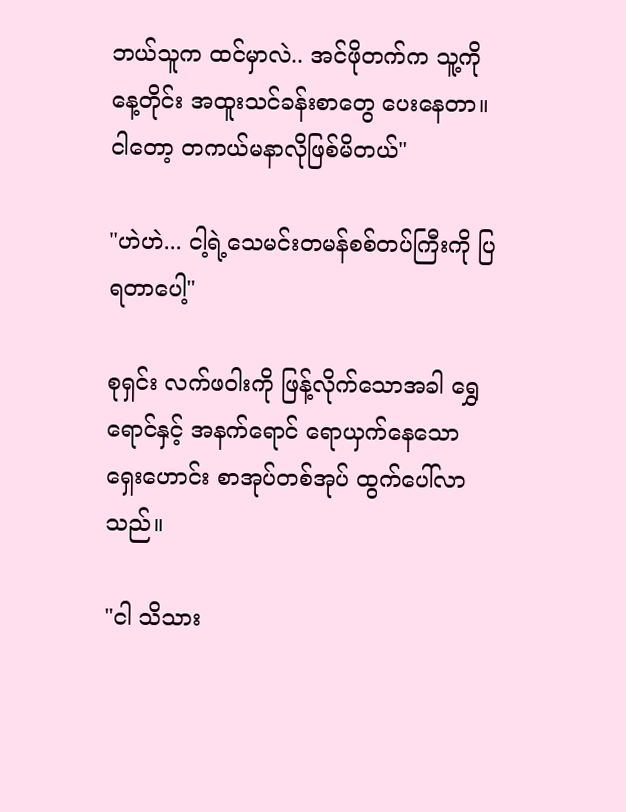ဘယ်သူက ထင်မှာလဲ.. အင်ဖိုတက်က သူ့ကို နေ့တိုင်း အထူးသင်ခန်းစာတွေ ပေးနေတာ။ ငါတော့ တကယ်မနာလိုဖြစ်မိတယ်"

"ဟဲဟဲ... ငါ့ရဲ့သေမင်းတမန်စစ်တပ်ကြီးကို ပြရတာပေါ့"

စုရှင်း လက်ဖဝါးကို ဖြန့်လိုက်သောအခါ ရွှေရောင်နှင့် အနက်ရောင် ရောယှက်နေသော ရှေးဟောင်း စာအုပ်တစ်အုပ် ထွက်ပေါ်လာသည်။

"ငါ သိသား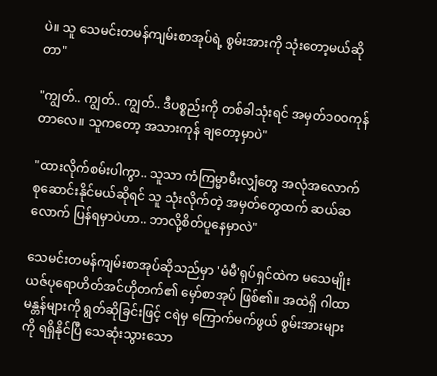ပဲ။ သူ သေမင်းတမန်ကျမ်းစာအုပ်ရဲ့ စွမ်းအားကို သုံးတော့မယ်ဆိုတာ"

"ကျွတ်.. ကျွတ်.. ကျွတ်.. ဒီပစ္စည်းကို တစ်ခါသုံးရင် အမှတ်၁၀၀ကုန်တာလေ။ သူကတော့ အသားကုန် ချတော့မှာပဲ"

"ထားလိုက်စမ်းပါကွာ.. သူသာ ကံကြမ္မာမီးလျှံတွေ အလုံအလောက် စုဆောင်းနိုင်မယ်ဆိုရင် သူ သုံးလိုက်တဲ့ အမှတ်တွေထက် ဆယ်ဆလောက် ပြန်ရမှာပဲဟာ.. ဘာလို့စိတ်ပူနေမှာလဲ"

သေမင်းတမန်ကျမ်းစာအုပ်ဆိုသည်မှာ 'မံမီ'ရုပ်ရှင်ထဲက မသေမျိုးယဇ်ပုရောဟိတ်အင်ဟိုတက်၏ မှော်စာအုပ် ဖြစ်၏။ အထဲရှိ ဂါထာမန္တန်များကို ရွတ်ဆိုခြင်းဖြင့် ငရဲမှ ကြောက်မက်ဖွယ် စွမ်းအားများကို ရရှိနိုင်ပြီ သေဆုံးသွားသော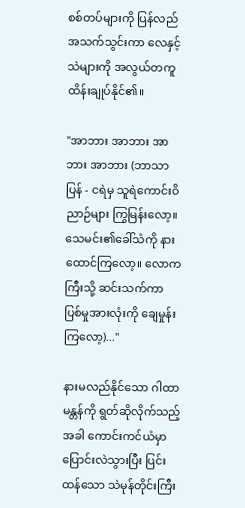စစ်တပ်များကို ပြန်လည် အသက်သွင်းကာ လေနှင့်သဲများကို အလွယ်တကူ ထိန်းချုပ်နိုင်၏။

"အာဘား အာဘား အာဘား အာဘား (ဘာသာပြန် - ငရဲမှ သူရဲကောင်းဝိညာဉ်များ ကြွမြန်းလော့။ သေမင်း၏ခေါ်သံကို နားထောင်ကြလော့။ လောကကြီးသို့ ဆင်းသက်ကာ ပြစ်မှုအားလုံးကို ချေမှုန်းကြလော့)..."

နားမလည်နိုင်သော ဂါထာမန္တန်ကို ရွတ်ဆိုလိုက်သည့်အခါ ကောင်းကင်ယံမှာ ပြောင်းလဲသွားပြီး ပြင်းထန်သော သဲမုန်တိုင်းကြီး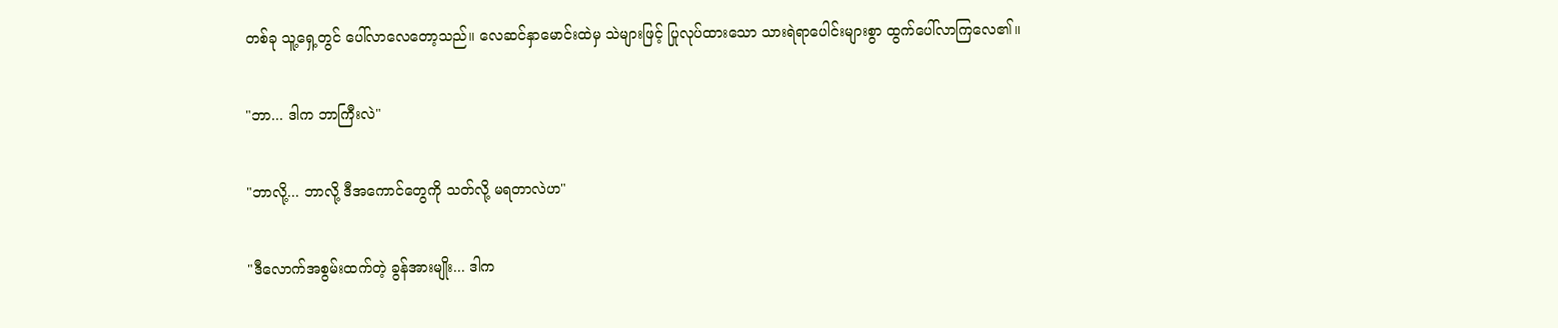တစ်ခု သူ့ရှေ့တွင် ပေါ်လာလေတော့သည်။ လေဆင်နှာမောင်းထဲမှ သဲများဖြင့် ပြုလုပ်ထားသော သားရဲရာပေါင်းများစွာ ထွက်ပေါ်လာကြလေ၏။

"ဘာ... ဒါက ဘာကြီးလဲ"

"ဘာလို့... ဘာလို့ ဒီအကောင်တွေကို သတ်လို့ မရတာလဲဟ"

"ဒီလောက်အစွမ်းထက်တဲ့ ခွန်အားမျိုး... ဒါက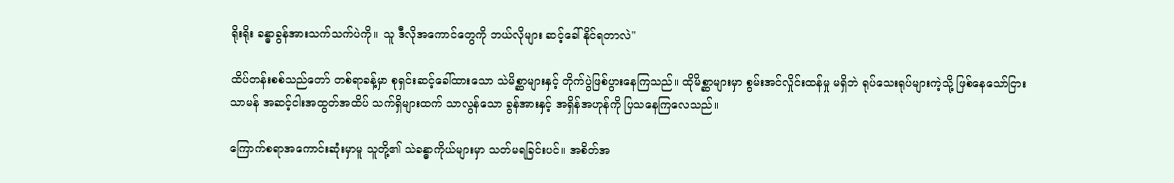ရိုးရိုး ခန္ဓာခွန်အားသက်သက်ပဲကို။ သူ ဒီလိုအကောင်တွေကို ဘယ်လိုများ ဆင့်ခေါ်နိုင်ရတာလဲ"

ထိပ်တန်းစစ်သည်တော် တစ်ရာခန့်မှာ စုရှင်းဆင့်ခေါ်ထားသော သဲမိစ္ဆာများနှင့် တိုက်ပွဲဖြစ်ပွားနေကြသည်။ ထိုမိစ္ဆာများမှာ စွမ်းအင်လှိုင်းထန်မှု မရှိဘဲ ရုပ်သေးရုပ်များကဲ့သို့ ဖြစ်နေသော်ငြား သာမန် အဆင့်ငါးအထွတ်အထိပ် သက်ရှိများထက် သာလွန်သော ခွန်အားနှင့် အရှိန်အဟုန်ကို ပြသနေကြလေသည်။

ကြောက်စရာအကောင်းဆုံးမှာမူ သူတို့၏ သဲခန္ဓာကိုယ်များမှာ သတ်မရခြင်းပင်။ အစိတ်အ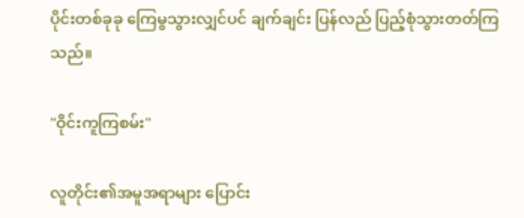ပိုင်းတစ်ခုခု ကြေမွသွားလျှင်ပင် ချက်ချင်း ပြန်လည် ပြည့်စုံသွားတတ်ကြသည်။

"ဝိုင်းကူကြစမ်း"

လူတိုင်း၏အမူအရာများ ပြောင်း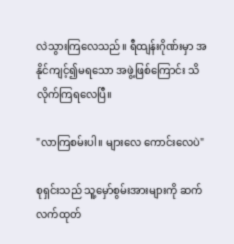လဲသွားကြလေသည်။ ရီထျန်းဂိုဏ်းမှာ အနိုင်ကျင့်၍မရသော အဖွဲ့ဖြစ်ကြောင်း သိလိုက်ကြရလေပြီ။

"လာကြစမ်းပါ။ များလေ ကောင်းလေပဲ"

စုရှင်းသည် သူ့မှော်စွမ်းအားများကို ဆက်လက်ထုတ်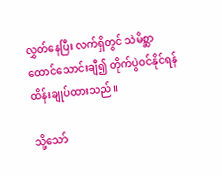လွှတ်နေပြီး လက်ရှိတွင် သဲမိစ္ဆာထောင်သောင်းချီ၍ တိုက်ပွဲဝင်နိုင်ရန် ထိန်းချုပ်ထားသည်။

သို့သော်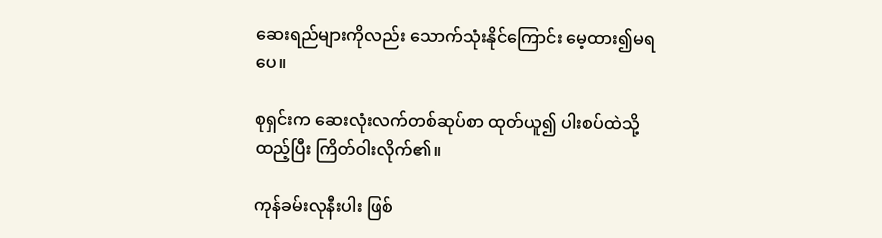ဆေးရည်များကိုလည်း သောက်သုံးနိုင်ကြောင်း မေ့ထား၍မရပေ။

စုရှင်းက ဆေးလုံးလက်တစ်ဆုပ်စာ ထုတ်ယူ၍ ပါးစပ်ထဲသို့ ထည့်ပြီး ကြိတ်ဝါးလိုက်၏။

ကုန်ခမ်းလုနီးပါး ဖြစ်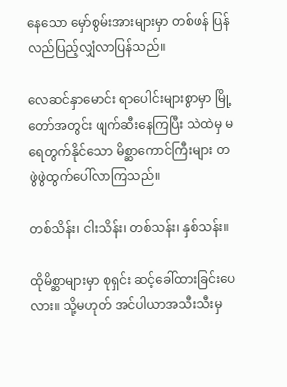နေသော မှော်စွမ်းအားများမှာ တစ်ဖန် ပြန်လည်ပြည့်လျှံလာပြန်သည်။

လေဆင်နှာမောင်း ရာပေါင်းများစွာမှာ မြို့တော်အတွင်း ဖျက်ဆီးနေကြပြီး သဲထဲမှ မရေတွက်နိုင်သော မိစ္ဆာကောင်ကြီးများ တဖွဲဖွဲထွက်ပေါ်လာကြသည်။

တစ်သိန်း၊ ငါးသိန်း၊ တစ်သန်း၊ နှစ်သန်း။

ထိုမိစ္ဆာများမှာ စုရှင်း ဆင့်ခေါ်ထားခြင်းပေလား။ သို့မဟုတ် အင်ပါယာအသီးသီးမှ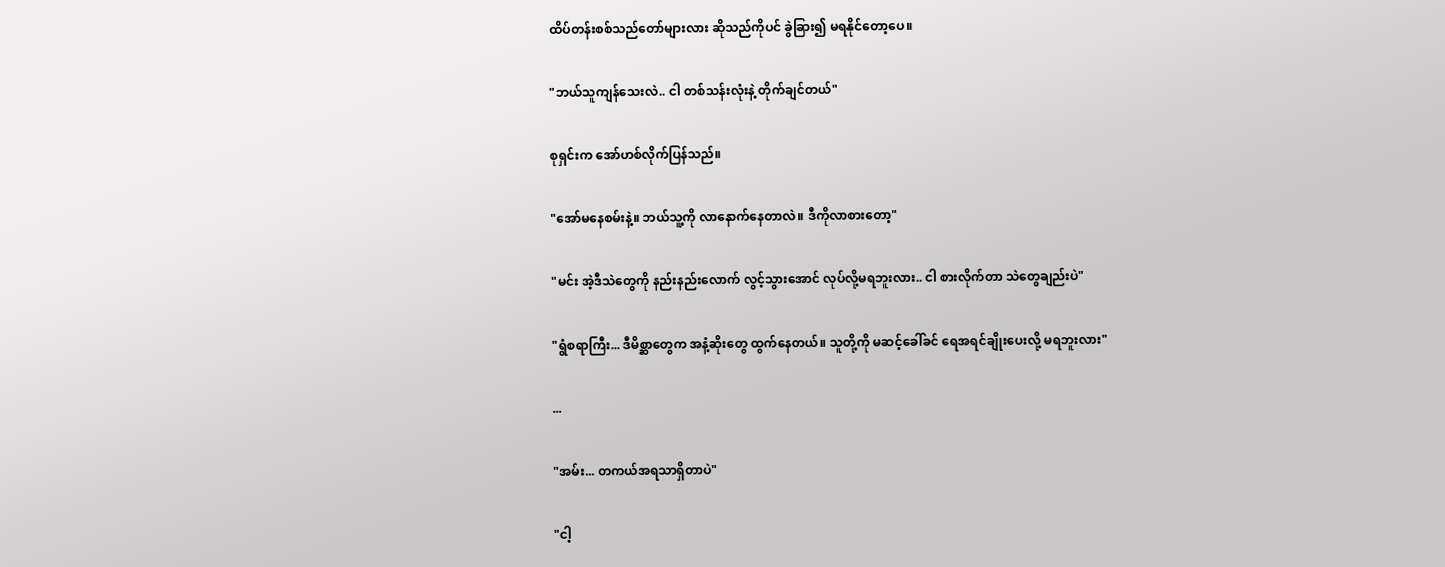ထိပ်တန်းစစ်သည်တော်များလား ဆိုသည်ကိုပင် ခွဲခြား၍ မရနိုင်တော့ပေ။

"ဘယ်သူကျန်သေးလဲ.. ငါ တစ်သန်းလုံးနဲ့ တိုက်ချင်တယ်"

စုရှင်းက အော်ဟစ်လိုက်ပြန်သည်။

"အော်မနေစမ်းနဲ့။ ဘယ်သူ့ကို လာနောက်နေတာလဲ။ ဒီကိုလာစားတော့"

"မင်း အဲ့ဒီသဲတွေကို နည်းနည်းလောက် လွင့်သွားအောင် လုပ်လို့မရဘူးလား.. ငါ စားလိုက်တာ သဲတွေချည်းပဲ"

"ရွံစရာကြီး... ဒီမိစ္ဆာတွေက အနံ့ဆိုးတွေ ထွက်နေတယ်။ သူတို့ကို မဆင့်ခေါ်ခင် ရေအရင်ချိုးပေးလို့ မရဘူးလား"

...

"အမ်း... တကယ်အရသာရှိတာပဲ"

"ငါ့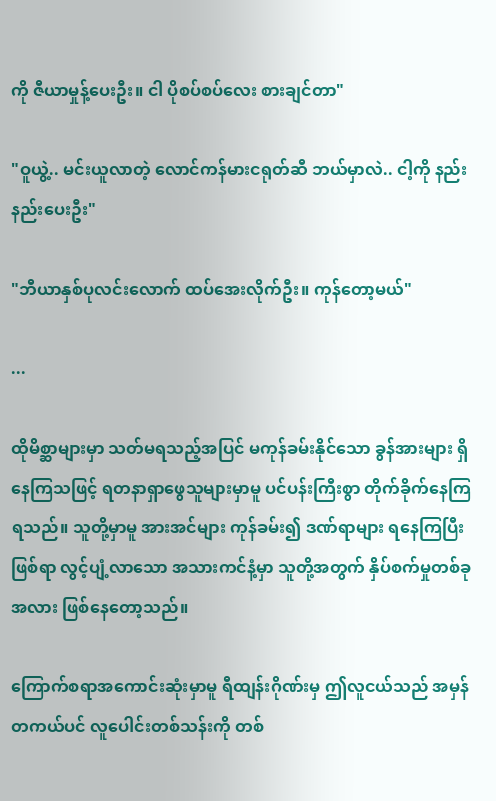ကို ဇီယာမှုန့်ပေးဦး။ ငါ ပိုစပ်စပ်လေး စားချင်တာ"

"ဝူယွဲ့.. မင်းယူလာတဲ့ လောင်ကန်မားငရုတ်ဆီ ဘယ်မှာလဲ.. ငါ့ကို နည်းနည်းပေးဦး"

"ဘီယာနှစ်ပုလင်းလောက် ထပ်အေးလိုက်ဦး။ ကုန်တော့မယ်"

...

ထိုမိစ္ဆာများမှာ သတ်မရသည့်အပြင် မကုန်ခမ်းနိုင်သော ခွန်အားများ ရှိနေကြသဖြင့် ရတနာရှာဖွေသူများမှာမူ ပင်ပန်းကြီးစွာ တိုက်ခိုက်နေကြရသည်။ သူတို့မှာမူ အားအင်များ ကုန်ခမ်း၍ ဒဏ်ရာများ ရနေကြပြီးဖြစ်ရာ လွင့်ပျံ့လာသော အသားကင်နံ့မှာ သူတို့အတွက် နှိပ်စက်မှုတစ်ခုအလား ဖြစ်နေတော့သည်။

ကြောက်စရာအကောင်းဆုံးမှာမူ ရီထျန်းဂိုဏ်းမှ ဤလူငယ်သည် အမှန်တကယ်ပင် လူပေါင်းတစ်သန်းကို တစ်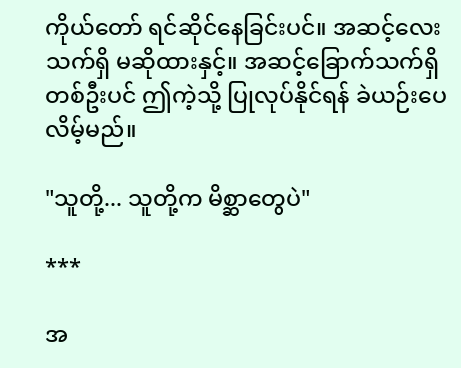ကိုယ်တော် ရင်ဆိုင်နေခြင်းပင်။ အဆင့်လေးသက်ရှိ မဆိုထားနှင့်။ အဆင့်ခြောက်သက်ရှိတစ်ဦးပင် ဤကဲ့သို့ ပြုလုပ်နိုင်ရန် ခဲယဉ်းပေလိမ့်မည်။

"သူတို့... သူတို့က မိစ္ဆာတွေပဲ"

***

အ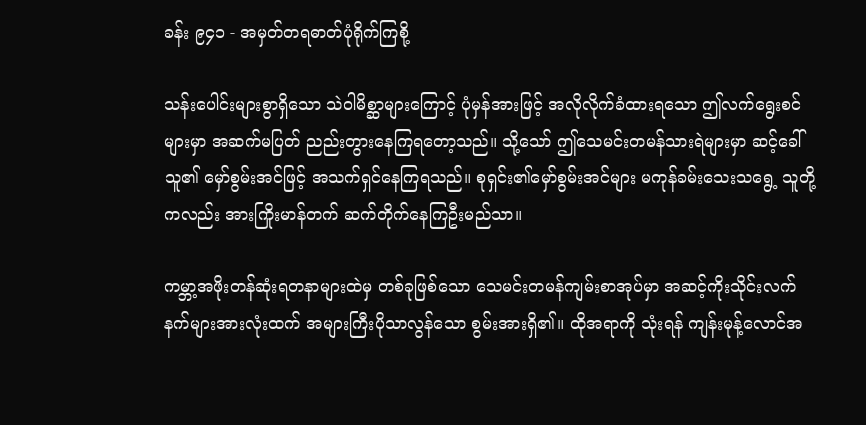ခန်း ၉၄၁ - အမှတ်တရဓာတ်ပုံရိုက်ကြစို့

သန်းပေါင်းများစွာရှိသော သဲဝါမိစ္ဆာများကြောင့် ပုံမှန်အားဖြင့် အလိုလိုက်ခံထားရသော ဤလက်ရွေးစင်များမှာ အဆက်မပြတ် ညည်းတွားနေကြရတော့သည်။ သို့သော် ဤသေမင်းတမန်သားရဲများမှာ ဆင့်ခေါ်သူ၏ မှော်စွမ်းအင်ဖြင့် အသက်ရှင်နေကြရသည်။ စုရှင်း၏မှော်စွမ်းအင်များ မကုန်ခမ်းသေးသရွေ့ သူတို့ကလည်း အားကြိုးမာန်တက် ဆက်တိုက်နေကြဦးမည်သာ။

ကမ္ဘာ့အဖိုးတန်ဆုံးရတနာများထဲမှ တစ်ခုဖြစ်သော သေမင်းတမန်ကျမ်းစာအုပ်မှာ အဆင့်ကိုးသိုင်းလက်နက်များအားလုံးထက် အများကြီးပိုသာလွန်သော စွမ်းအားရှိ၏။ ထိုအရာကို သုံးရန် ကျန်းမုန့်လောင်အ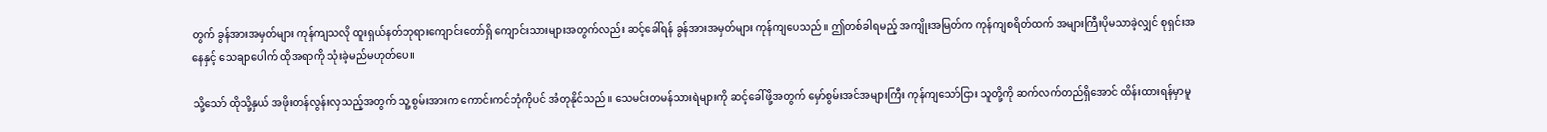တွက် ခွန်အားအမှတ်များ ကုန်ကျသလို ထူးရှယ်နတ်ဘုရားကျောင်းတော်ရှိ ကျောင်းသားများအတွက်လည်း ဆင့်ခေါ်ရန် ခွန်အားအမှတ်များ ကုန်ကျပေသည်။ ဤတစ်ခါရမည့် အကျိုးအမြတ်က ကုန်ကျစရိတ်ထက် အများကြီးပိုမသာခဲ့လျှင် စုရှင်းအနေနှင့် သေချာပေါက် ထိုအရာကို သုံးခဲ့မည်မဟုတ်ပေ။

သို့သော် ထိုသို့နှယ် အဖိုးတန်လွန်းလှသည့်အတွက် သူ့စွမ်းအားက ကောင်းကင်ဘုံကိုပင် အံတုနိုင်သည်။ သေမင်းတမန်သားရဲများကို ဆင့်ခေါ်ဖို့အတွက် မှော်စွမ်းအင်အများကြီး ကုန်ကျသော်ငြား သူတို့ကို ဆက်လက်တည်ရှိအောင် ထိန်းထားရန်မှာမူ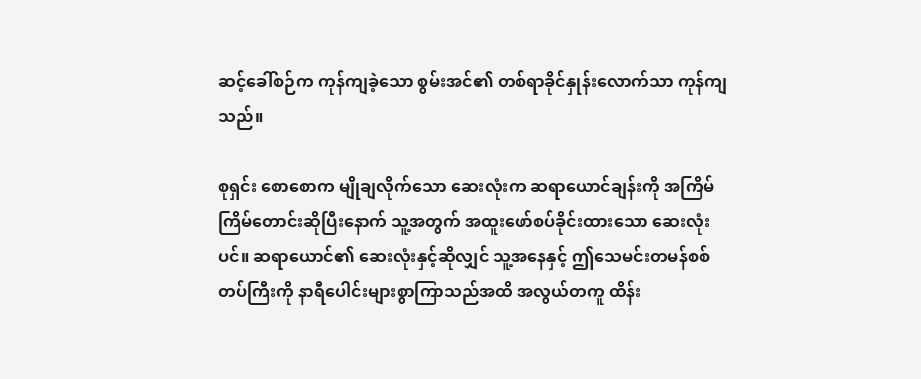ဆင့်ခေါ်စဉ်က ကုန်ကျခဲ့သော စွမ်းအင်၏ တစ်ရာခိုင်နှုန်းလောက်သာ ကုန်ကျသည်။

စုရှင်း စောစောက မျိုချလိုက်သော ဆေးလုံးက ဆရာယောင်ချန်းကို အကြိမ်ကြိမ်တောင်းဆိုပြီးနောက် သူ့အတွက် အထူးဖော်စပ်ခိုင်းထားသော ဆေးလုံးပင်။ ဆရာယောင်၏ ဆေးလုံးနှင့်ဆိုလျှင် သူ့အနေနှင့် ဤသေမင်းတမန်စစ်တပ်ကြီးကို နာရီပေါင်းများစွာကြာသည်အထိ အလွယ်တကူ ထိန်း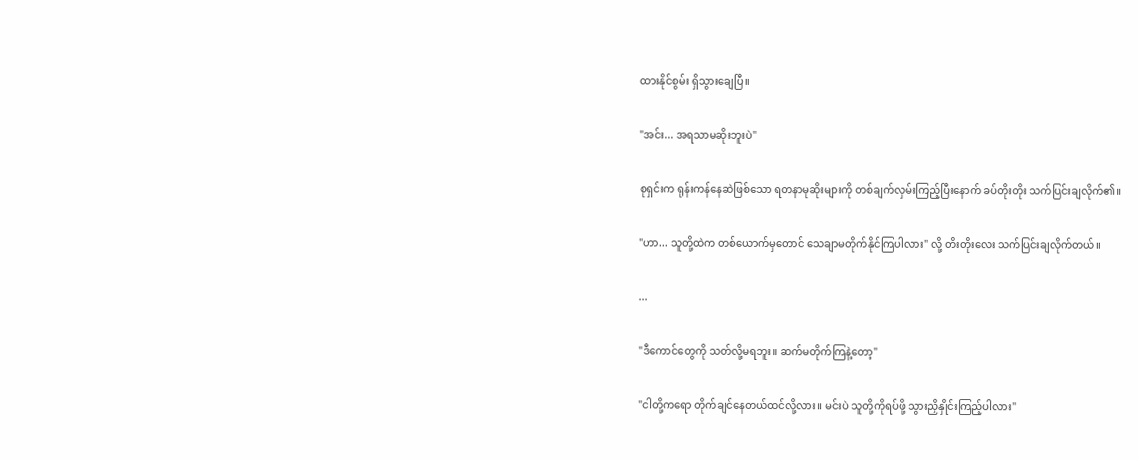ထားနိုင်စွမ်း ရှိသွားချေပြီ။

"အင်း... အရသာမဆိုးဘူးပဲ"

စုရှင်းက ရုန်းကန်နေဆဲဖြစ်သော ရတနာမုဆိုးများကို တစ်ချက်လှမ်းကြည့်ပြီးနောက် ခပ်တိုးတိုး သက်ပြင်းချလိုက်၏။

"ဟာ... သူတို့ထဲက တစ်ယောက်မှတောင် သေချာမတိုက်နိုင်ကြပါလား" လို့ တိးတိုးလေး သက်ပြင်းချလိုက်တယ်။

...

"ဒီကောင်တွေကို သတ်လို့မရဘူး။ ဆက်မတိုက်ကြနဲ့တော့"

"ငါတို့ကရော တိုက်ချင်နေတယ်ထင်လို့လား။ မင်းပဲ သူတို့ကိုရပ်ဖို့ သွားညှိနှိုင်းကြည့်ပါလား"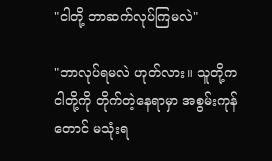"ငါတို့ ဘာဆက်လုပ်ကြမလဲ"

"ဘာလုပ်ရမလဲ ဟုတ်လား။ သူတို့က ငါတို့ကို တိုက်တဲ့နေရာမှာ အစွမ်းကုန်တောင် မသုံးရ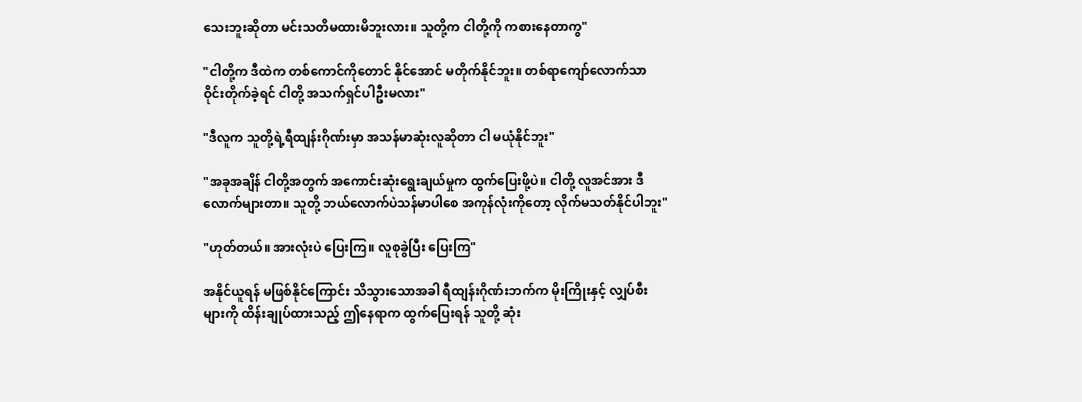သေးဘူးဆိုတာ မင်းသတိမထားမိဘူးလား။ သူတို့က ငါတို့ကို ကစားနေတာကွ"

"ငါတို့က ဒီထဲက တစ်ကောင်ကိုတောင် နိုင်အောင် မတိုက်နိုင်ဘူး။ တစ်ရာကျော်လောက်သာ ဝိုင်းတိုက်ခဲ့ရင် ငါတို့ အသက်ရှင်ပါဦးမလား"

"ဒီလူက သူတို့ရဲ့ရီထျန်းဂိုဏ်းမှာ အသန်မာဆုံးလူဆိုတာ ငါ မယုံနိုင်ဘူး"

"အခုအချိန် ငါတို့အတွက် အကောင်းဆုံးရွေးချယ်မှုက ထွက်ပြေးဖို့ပဲ။ ငါတို့ လူအင်အား ဒီလောက်များတာ။ သူတို့ ဘယ်လောက်ပဲသန်မာပါစေ အကုန်လုံးကိုတော့ လိုက်မသတ်နိုင်ပါဘူး"

"ဟုတ်တယ်။ အားလုံးပဲ ပြေးကြ။ လူစုခွဲပြီး ပြေးကြ"

အနိုင်ယူရန် မဖြစ်နိုင်ကြောင်း သိသွားသောအခါ ရီထျန်းဂိုဏ်းဘက်က မိုးကြိုးနှင့် လျှပ်စီးများကို ထိန်းချုပ်ထားသည့် ဤနေရာက ထွက်ပြေးရန် သူတို့ ဆုံး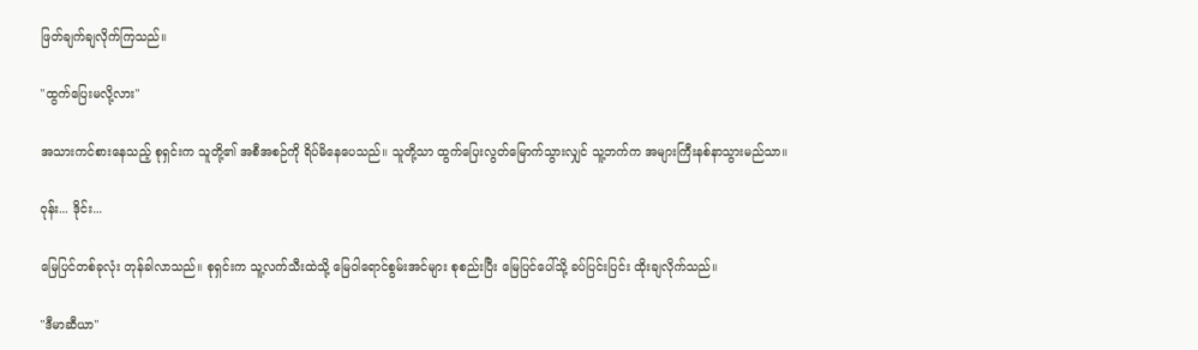ဖြတ်ချက်ချလိုက်ကြသည်။

"ထွက်ပြေးမလို့လား"

အသားကင်စားနေသည့် စုရှင်းက သူတို့၏ အစီအစဉ်ကို ရိပ်မိနေပေသည်။ သူတို့သာ ထွက်ပြေးလွတ်မြောက်သွားလျှင် သူ့ဘက်က အများကြီးနစ်နာသွားမည်သာ။

ဝုန်း... ဒိုင်း...

မြေပြင်တစ်ခုလုံး တုန်ခါလာသည်။ စုရှင်းက သူ့လက်သီးထဲသို့ မြေဝါရောင်စွမ်းအင်များ စုစည်းပြီး မြေပြင်ပေါ်သို့ ခပ်ပြင်းပြင်း ထိုးချလိုက်သည်။

"ဒီမာဆီယာ"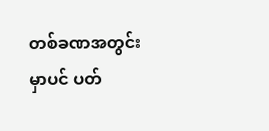တစ်ခဏအတွင်းမှာပင် ပတ်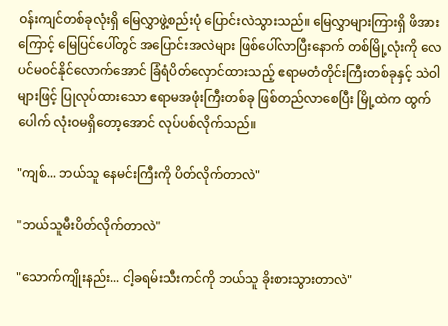ဝန်းကျင်တစ်ခုလုံးရှိ မြေလွှာဖွဲ့စည်းပုံ ပြောင်းလဲသွားသည်။ မြေလွှာများကြားရှိ ဖိအားကြောင့် မြေပြင်ပေါ်တွင် အပြောင်းအလဲများ ဖြစ်ပေါ်လာပြီးနောက် တစ်မြို့လုံးကို လေပင်မဝင်နိုင်လောက်အောင် ခြံရံပိတ်လှောင်ထားသည့် ဧရာမတံတိုင်းကြီးတစ်ခုနှင့် သဲဝါများဖြင့် ပြုလုပ်ထားသော ဧရာမအဖုံးကြီးတစ်ခု ဖြစ်တည်လာစေပြီး မြို့ထဲက ထွက်ပေါက် လုံးဝမရှိတော့အောင် လုပ်ပစ်လိုက်သည်။

"ကျစ်... ဘယ်သူ နေမင်းကြီးကို ပိတ်လိုက်တာလဲ"

"ဘယ်သူမီးပိတ်လိုက်တာလဲ"

"သောက်ကျိုးနည်း... ငါ့ခရမ်းသီးကင်ကို ဘယ်သူ ခိုးစားသွားတာလဲ"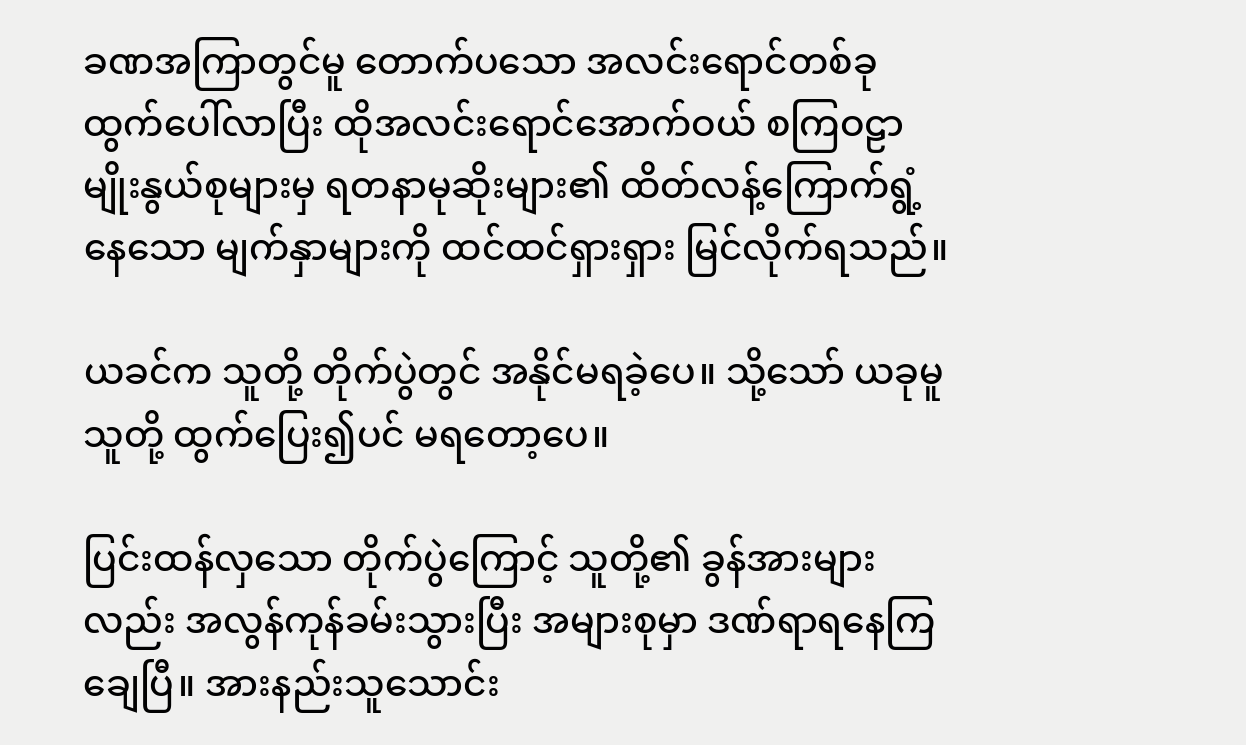ခဏအကြာတွင်မူ တောက်ပသော အလင်းရောင်တစ်ခု ထွက်ပေါ်လာပြီး ထိုအလင်းရောင်အောက်ဝယ် စကြဝဠာမျိုးနွယ်စုများမှ ရတနာမုဆိုးများ၏ ထိတ်လန့်ကြောက်ရွံ့နေသော မျက်နှာများကို ထင်ထင်ရှားရှား မြင်လိုက်ရသည်။

ယခင်က သူတို့ တိုက်ပွဲတွင် အနိုင်မရခဲ့ပေ။ သို့သော် ယခုမူ သူတို့ ထွက်ပြေး၍ပင် မရတော့ပေ။

ပြင်းထန်လှသော တိုက်ပွဲကြောင့် သူတို့၏ ခွန်အားများလည်း အလွန်ကုန်ခမ်းသွားပြီး အများစုမှာ ဒဏ်ရာရနေကြချေပြီ။ အားနည်းသူသောင်း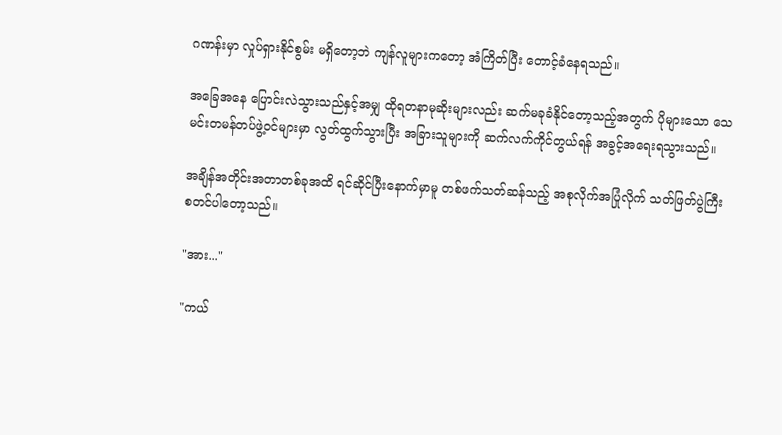ဂဏန်းမှာ လှုပ်ရှားနိုင်စွမ်း မရှိတော့ဘဲ ကျန်လူများကတော့ အံကြိတ်ပြီး တောင့်ခံနေရသည်။

အခြေအနေ ပြောင်းလဲသွားသည်နှင့်အမျှ ထိုရတနာမုဆိုးများလည်း ဆက်မခုခံနိုင်တော့သည့်အတွက် ပိုများသော သေမင်းတမန်တပ်ဖွဲ့ဝင်များမှာ လွတ်ထွက်သွားပြီး အခြားသူများကို ဆက်လက်ကိုင်တွယ်ရန် အခွင့်အရေးရသွားသည်။

အချိန်အတိုင်းအတာတစ်ခုအထိ ရင်ဆိုင်ပြီးနောက်မှာမူ တစ်ဖက်သတ်ဆန်သည့် အစုလိုက်အပြုံလိုက် သတ်ဖြတ်ပွဲကြီး စတင်ပါတော့သည်။

"အား..."

"ကယ်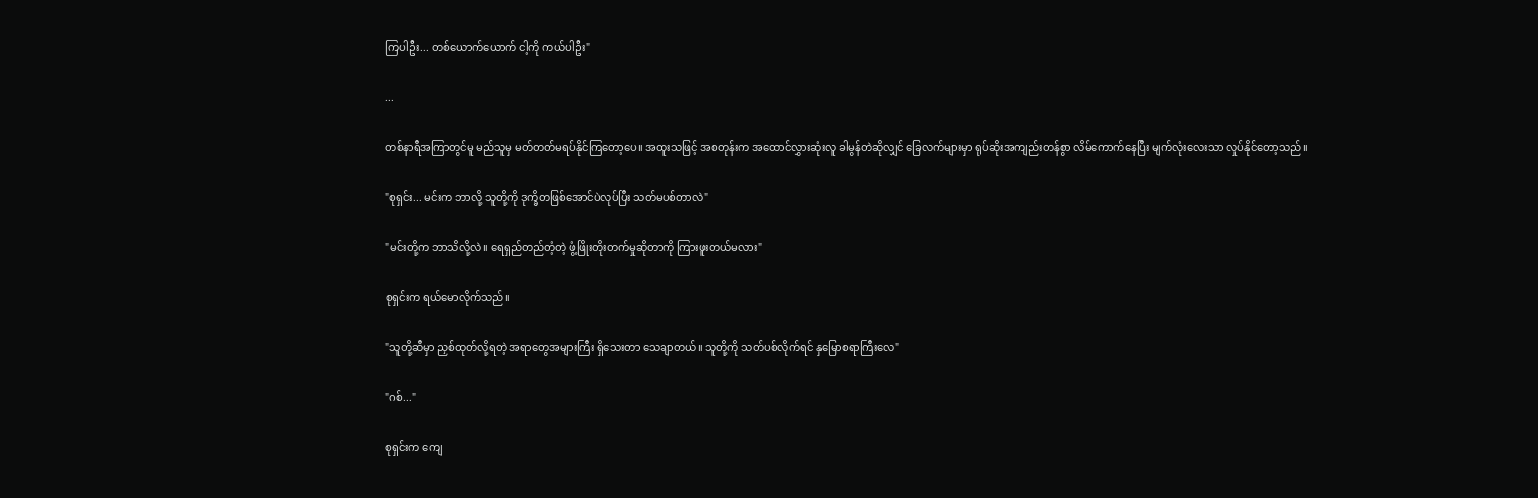ကြပါဦး... တစ်ယောက်ယောက် ငါ့ကို ကယ်ပါဦး"

...

တစ်နာရီအကြာတွင်မူ မည်သူမှ မတ်တတ်မရပ်နိုင်ကြတော့ပေ။ အထူးသဖြင့် အစတုန်းက အထောင်လွှားဆုံးလူ ခါမွန်တဲဆိုလျှင် ခြေလက်များမှာ ရုပ်ဆိုးအကျည်းတန်စွာ လိမ်ကောက်နေပြီး မျက်လုံးလေးသာ လှုပ်နိုင်တော့သည်။

"စုရှင်း... မင်းက ဘာလို့ သူတို့ကို ဒုက္ခိတဖြစ်အောင်ပဲလုပ်ပြီး သတ်မပစ်တာလဲ"

"မင်းတို့က ဘာသိလို့လဲ။ ရေရှည်တည်တံ့တဲ့ ဖွံ့ဖြိုးတိုးတက်မှုဆိုတာကို ကြားဖူးတယ်မလား"

စုရှင်းက ရယ်မောလိုက်သည်။

"သူတို့ဆီမှာ ညှစ်ထုတ်လို့ရတဲ့ အရာတွေအများကြီး ရှိသေးတာ သေချာတယ်။ သူတို့ကို သတ်ပစ်လိုက်ရင် နှမြောစရာကြီးလေ"

"ဂစ်..."

စုရှင်းက ကျေ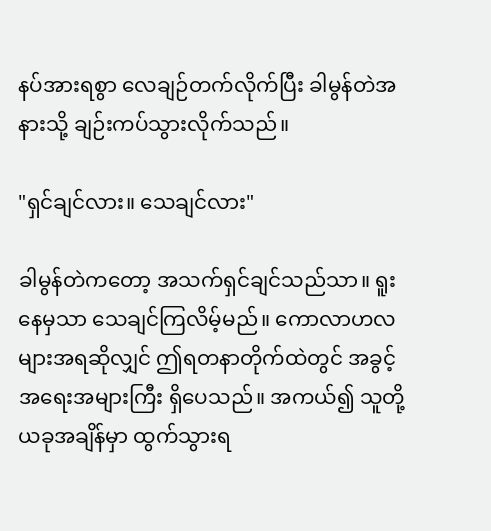နပ်အားရစွာ လေချဉ်တက်လိုက်ပြီး ခါမွန်တဲအနားသို့ ချဉ်းကပ်သွားလိုက်သည်။

"ရှင်ချင်လား။ သေချင်လား"

ခါမွန်တဲကတော့ အသက်ရှင်ချင်သည်သာ။ ရူးနေမှသာ သေချင်ကြလိမ့်မည်။ ကောလာဟလများအရဆိုလျှင် ဤရတနာတိုက်ထဲတွင် အခွင့်အရေးအများကြီး ရှိပေသည်။ အကယ်၍ သူတို့ ယခုအချိန်မှာ ထွက်သွားရ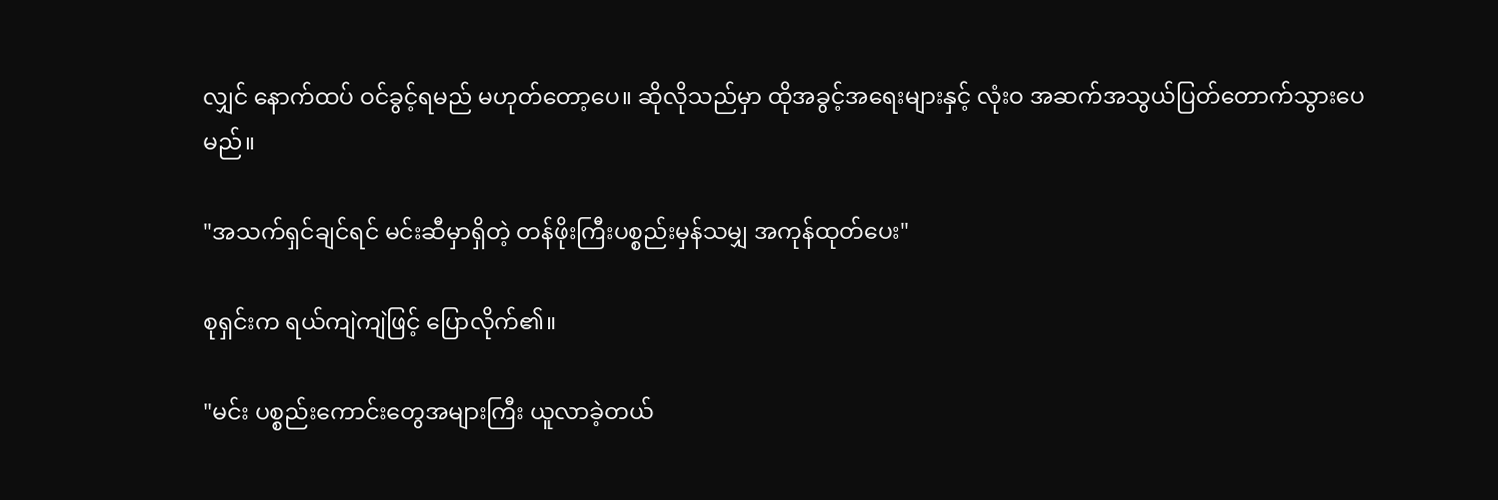လျှင် နောက်ထပ် ဝင်ခွင့်ရမည် မဟုတ်တော့ပေ။ ဆိုလိုသည်မှာ ထိုအခွင့်အရေးများနှင့် လုံးဝ အဆက်အသွယ်ပြတ်တောက်သွားပေမည်။

"အသက်ရှင်ချင်ရင် မင်းဆီမှာရှိတဲ့ တန်ဖိုးကြီးပစ္စည်းမှန်သမျှ အကုန်ထုတ်ပေး"

စုရှင်းက ရယ်ကျဲကျဲဖြင့် ပြောလိုက်၏။

"မင်း ပစ္စည်းကောင်းတွေအများကြီး ယူလာခဲ့တယ်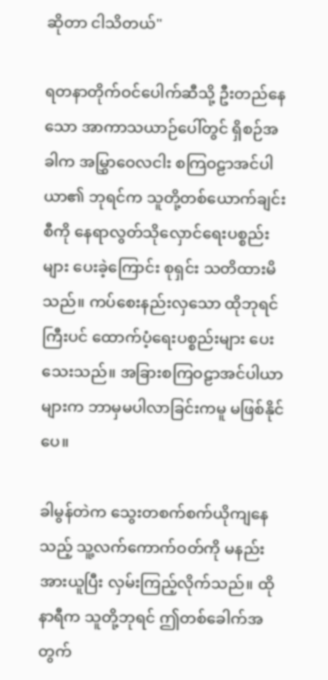ဆိုတာ ငါသိတယ်"

ရတနာတိုက်ဝင်ပေါက်ဆီသို့ ဦးတည်နေသော အာကာသယာဉ်ပေါ်တွင် ရှိစဉ်အခါက အမြွှာဝေလငါး စကြဝဠာအင်ပါယာ၏ ဘုရင်က သူတို့တစ်ယောက်ချင်းစီကို နေရာလွတ်သိုလှောင်ရေးပစ္စည်းများ ပေးခဲ့ကြောင်း စုရှင်း သတိထားမိသည်။ ကပ်စေးနည်းလှသော ထိုဘုရင်ကြီးပင် ထောက်ပံ့ရေးပစ္စည်းများ ပေးသေးသည်။ အခြားစကြဝဠာအင်ပါယာများက ဘာမှမပါလာခြင်းကမူ မဖြစ်နိုင်ပေ။

ခါမွန်တဲက သွေးတစက်စက်ယိုကျနေသည့် သူ့လက်ကောက်ဝတ်ကို မနည်းအားယူပြီး လှမ်းကြည့်လိုက်သည်။ ထိုနာရီက သူတို့ဘုရင် ဤတစ်ခေါက်အတွက်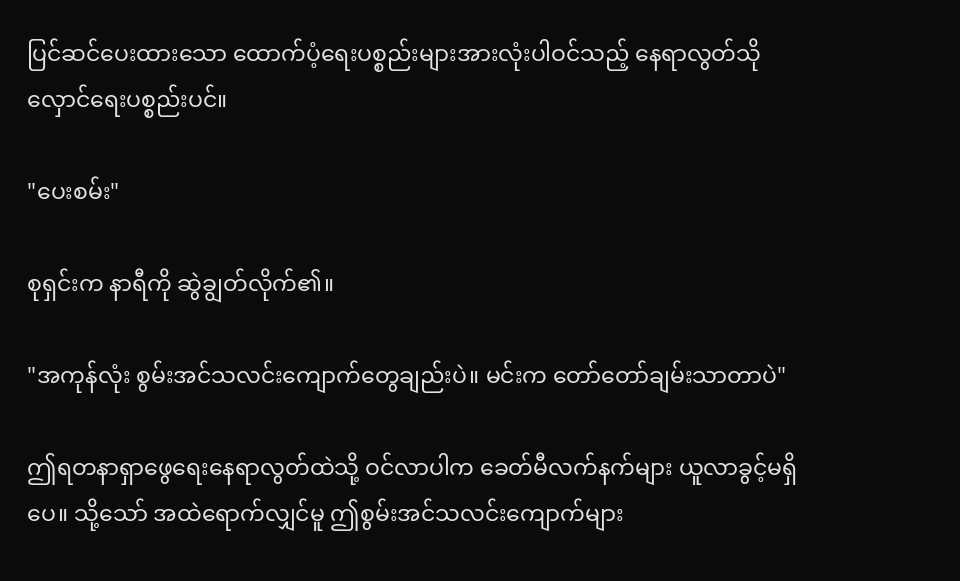ပြင်ဆင်ပေးထားသော ထောက်ပံ့ရေးပစ္စည်းများအားလုံးပါဝင်သည့် နေရာလွတ်သိုလှောင်ရေးပစ္စည်းပင်။

"ပေးစမ်း"

စုရှင်းက နာရီကို ဆွဲချွတ်လိုက်၏။

"အကုန်လုံး စွမ်းအင်သလင်းကျောက်တွေချည်းပဲ။ မင်းက တော်တော်ချမ်းသာတာပဲ"

ဤရတနာရှာဖွေရေးနေရာလွတ်ထဲသို့ ဝင်လာပါက ခေတ်မီလက်နက်များ ယူလာခွင့်မရှိပေ။ သို့သော် အထဲရောက်လျှင်မူ ဤစွမ်းအင်သလင်းကျောက်များ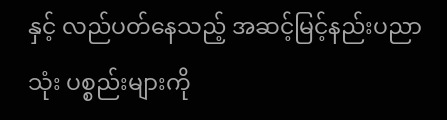နှင့် လည်ပတ်နေသည့် အဆင့်မြင့်နည်းပညာသုံး ပစ္စည်းများကို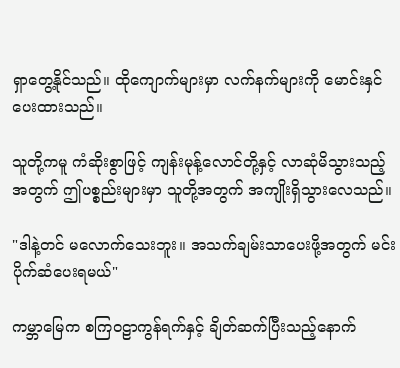ရှာတွေ့နိုင်သည်။ ထိုကျောက်များမှာ လက်နက်များကို မောင်းနှင်ပေးထားသည်။

သူတို့ကမူ ကံဆိုးစွာဖြင့် ကျန်းမုန့်လောင်တို့နှင့် လာဆုံမိသွားသည့်အတွက် ဤပစ္စည်းများမှာ သူတို့အတွက် အကျိုးရှိသွားလေသည်။

"ဒါနဲ့တင် မလောက်သေးဘူး။ အသက်ချမ်းသာပေးဖို့အတွက် မင်း ပိုက်ဆံပေးရမယ်"

ကမ္ဘာမြေက စကြဝဠာကွန်ရက်နှင့် ချိတ်ဆက်ပြီးသည့်နောက်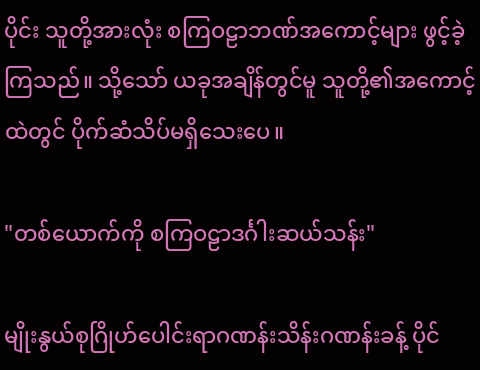ပိုင်း သူတို့အားလုံး စကြဝဠာဘဏ်အကောင့်များ ဖွင့်ခဲ့ကြသည်။ သို့သော် ယခုအချိန်တွင်မူ သူတို့၏အကောင့်ထဲတွင် ပိုက်ဆံသိပ်မရှိသေးပေ။

"တစ်ယောက်ကို စကြဝဠာဒင်္ဂါးဆယ်သန်း"

မျိုးနွယ်စုဂြိုဟ်ပေါင်းရာဂဏန်းသိန်းဂဏန်းခန့် ပိုင်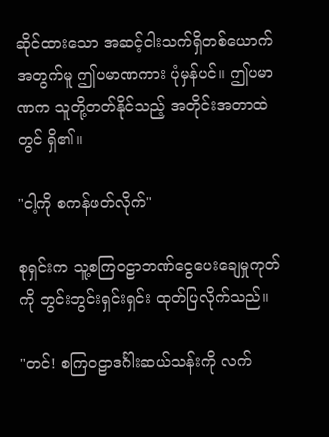ဆိုင်ထားသော အဆင့်ငါးသက်ရှိတစ်ယောက်အတွက်မူ ဤပမာဏကား ပုံမှန်ပင်။ ဤပမာဏက သူတို့တတ်နိုင်သည့် အတိုင်းအတာထဲတွင် ရှိ၏။

"ငါ့ကို စကန်ဖတ်လိုက်"

စုရှင်းက သူ့စကြဝဠာဘဏ်ငွေပေးချေမှုကုတ်ကို ဘွင်းဘွင်းရှင်းရှင်း ထုတ်ပြလိုက်သည်။

"တင်! စကြဝဠာဒင်္ဂါးဆယ်သန်းကို လက်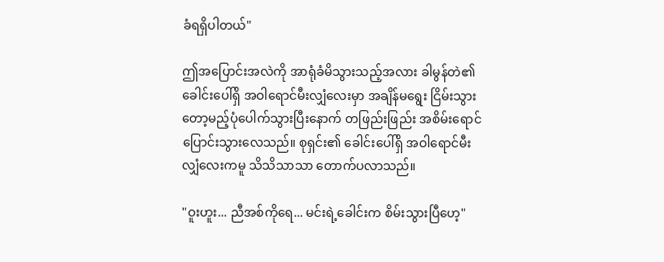ခံရရှိပါတယ်"

ဤအပြောင်းအလဲကို အာရုံခံမိသွားသည့်အလား ခါမွန်တဲ၏ ခေါင်းပေါ်ရှိ အဝါရောင်မီးလျှံလေးမှာ အချိန်မရွေး ငြိမ်းသွားတော့မည့်ပုံပေါက်သွားပြီးနောက် တဖြည်းဖြည်း အစိမ်းရောင်ပြောင်းသွားလေသည်။ စုရှင်း၏ ခေါင်းပေါ်ရှိ အဝါရောင်မီးလျှံလေးကမူ သိသိသာသာ တောက်ပလာသည်။

"ဝူးဟူး... ညီအစ်ကိုရေ... မင်းရဲ့ခေါင်းက စိမ်းသွားပြီဟေ့"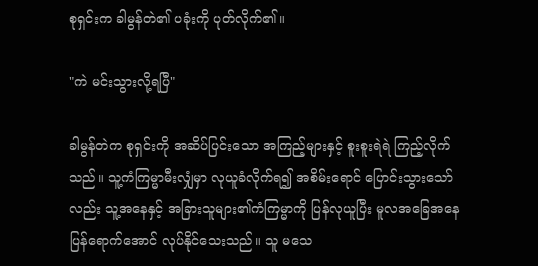စုရှင်းက ခါမွန်တဲ၏ ပခုံးကို ပုတ်လိုက်၏။

"ကဲ မင်းသွားလို့ရပြီ"

ခါမွန်တဲက စုရှင်းကို အဆိပ်ပြင်းသော အကြည့်များနှင့် စူးစူးရဲရဲ ကြည့်လိုက်သည်။ သူ့ကံကြမ္မာမီးလျှံမှာ လုယူခံလိုက်ရ၍ အစိမ်းရောင် ပြောင်းသွားသော်လည်း သူ့အနေနှင့် အခြားသူများ၏ကံကြမ္မာကို ပြန်လုယူပြီး မူလအခြေအနေပြန်ရောက်အောင် လုပ်နိုင်သေးသည်။ သူ မသေ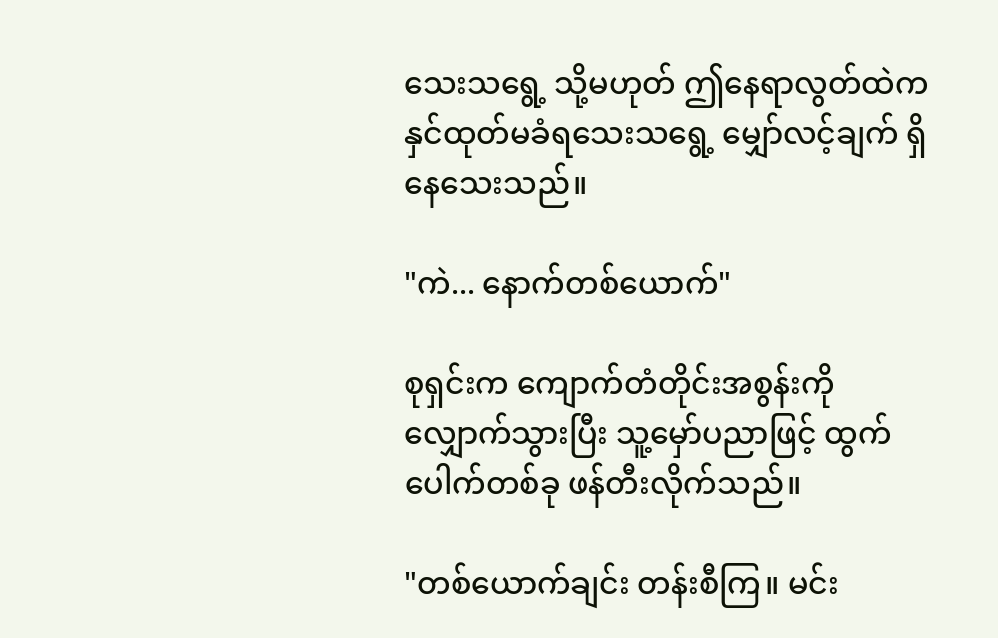သေးသရွေ့ သို့မဟုတ် ဤနေရာလွတ်ထဲက နှင်ထုတ်မခံရသေးသရွေ့ မျှော်လင့်ချက် ရှိနေသေးသည်။

"ကဲ... နောက်တစ်ယောက်"

စုရှင်းက ကျောက်တံတိုင်းအစွန်းကို လျှောက်သွားပြီး သူ့မှော်ပညာဖြင့် ထွက်ပေါက်တစ်ခု ဖန်တီးလိုက်သည်။

"တစ်ယောက်ချင်း တန်းစီကြ။ မင်း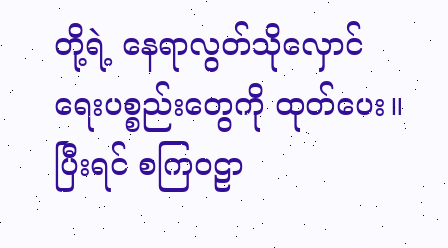တို့ရဲ့ နေရာလွတ်သိုလှောင်ရေးပစ္စည်းတွေကို ထုတ်ပေး။ ပြီးရင် စကြဝဠာ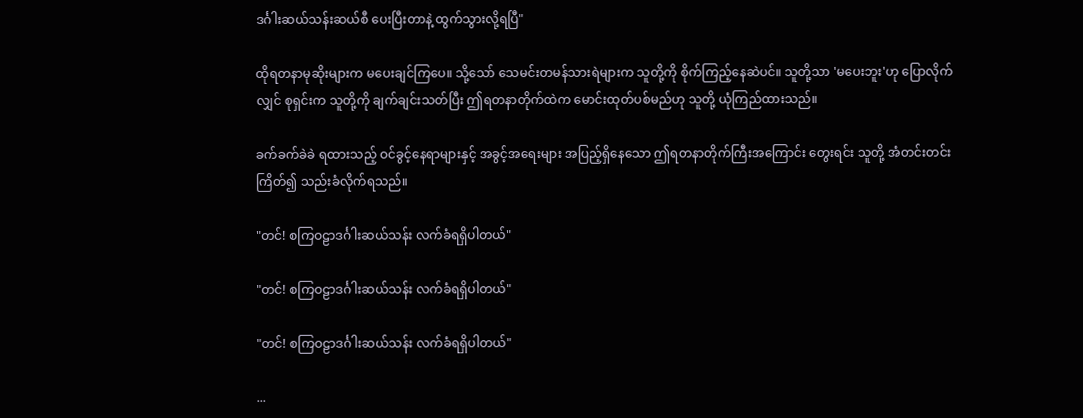ဒင်္ဂါးဆယ်သန်းဆယ်စီ ပေးပြီးတာနဲ့ ထွက်သွားလို့ရပြီ"

ထိုရတနာမုဆိုးများက မပေးချင်ကြပေ။ သို့သော် သေမင်းတမန်သားရဲများက သူတို့ကို စိုက်ကြည့်နေဆဲပင်။ သူတို့သာ 'မပေးဘူး'ဟု ပြောလိုက်လျှင် စုရှင်းက သူတို့ကို ချက်ချင်းသတ်ပြီး ဤရတနာတိုက်ထဲက မောင်းထုတ်ပစ်မည်ဟု သူတို့ ယုံကြည်ထားသည်။

ခက်ခက်ခဲခဲ ရထားသည့် ဝင်ခွင့်နေရာများနှင့် အခွင့်အရေးများ အပြည့်ရှိနေသော ဤရတနာတိုက်ကြီးအကြောင်း တွေးရင်း သူတို့ အံတင်းတင်းကြိတ်၍ သည်းခံလိုက်ရသည်။

"တင်! စကြဝဠာဒင်္ဂါးဆယ်သန်း လက်ခံရရှိပါတယ်"

"တင်! စကြဝဠာဒင်္ဂါးဆယ်သန်း လက်ခံရရှိပါတယ်"

"တင်! စကြဝဠာဒင်္ဂါးဆယ်သန်း လက်ခံရရှိပါတယ်"

...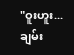"ဝူးဟူး... ချမ်း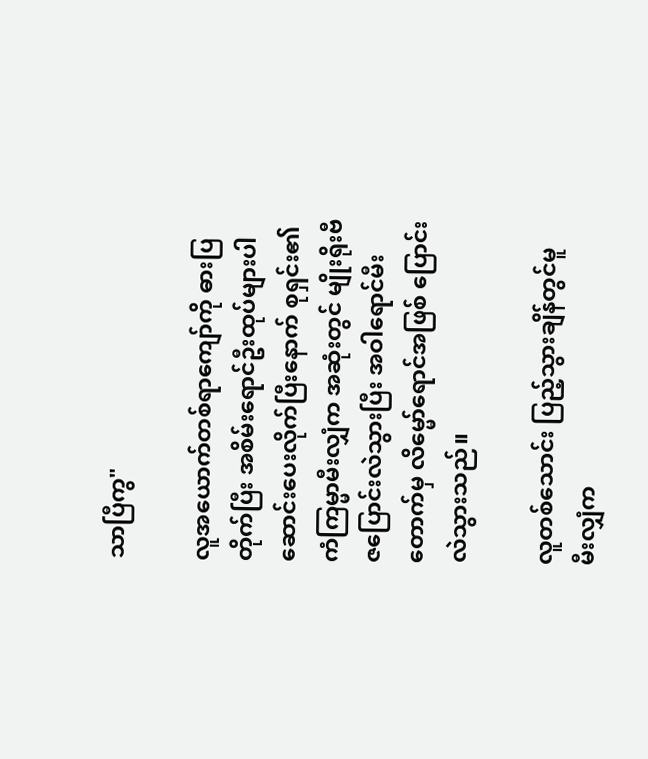သာပြီကွ"

လူအယောက်တစ်ရာကျော်ကို ဓားပြတိုက်ပြီး အစိမ်းရောင်ဦးထုပ်များပါ ဆောင်းပေးလိုက်ပြီးနောက် စုရှင်း၏ ကံကြမ္မာမီးလျှံက အဆုံးတွင် မျိုးရိုးဗီဇပြောင်းလဲသွားပြီး အဝါရောင်မီးတောက်မှ လိမ္မော်ရောင်အဖြစ် ပြောင်းလဲသွားသည်။

လူတစ်သောင်း ပြည့်သွားချိန်တွင်မူ မီးလျှံက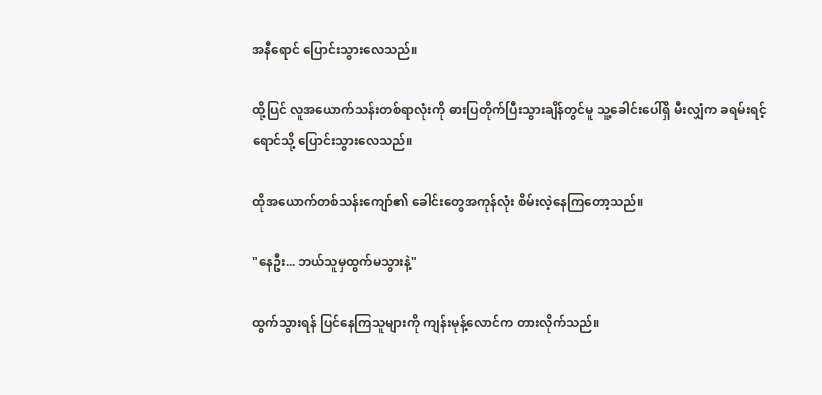အနီရောင် ပြောင်းသွားလေသည်။

ထို့ပြင် လူအယောက်သန်းတစ်ရာလုံးကို ဓားပြတိုက်ပြီးသွားချိန်တွင်မူ သူ့ခေါင်းပေါ်ရှိ မီးလျှံက ခရမ်းရင့်ရောင်သို့ ပြောင်းသွားလေသည်။

ထိုအယောက်တစ်သန်းကျော်၏ ခေါင်းတွေအကုန်လုံး စိမ်းလဲ့နေကြတော့သည်။

"နေဦး... ဘယ်သူမှထွက်မသွားနဲ့"

ထွက်သွားရန် ပြင်နေကြသူများကို ကျန်းမုန့်လောင်က တားလိုက်သည်။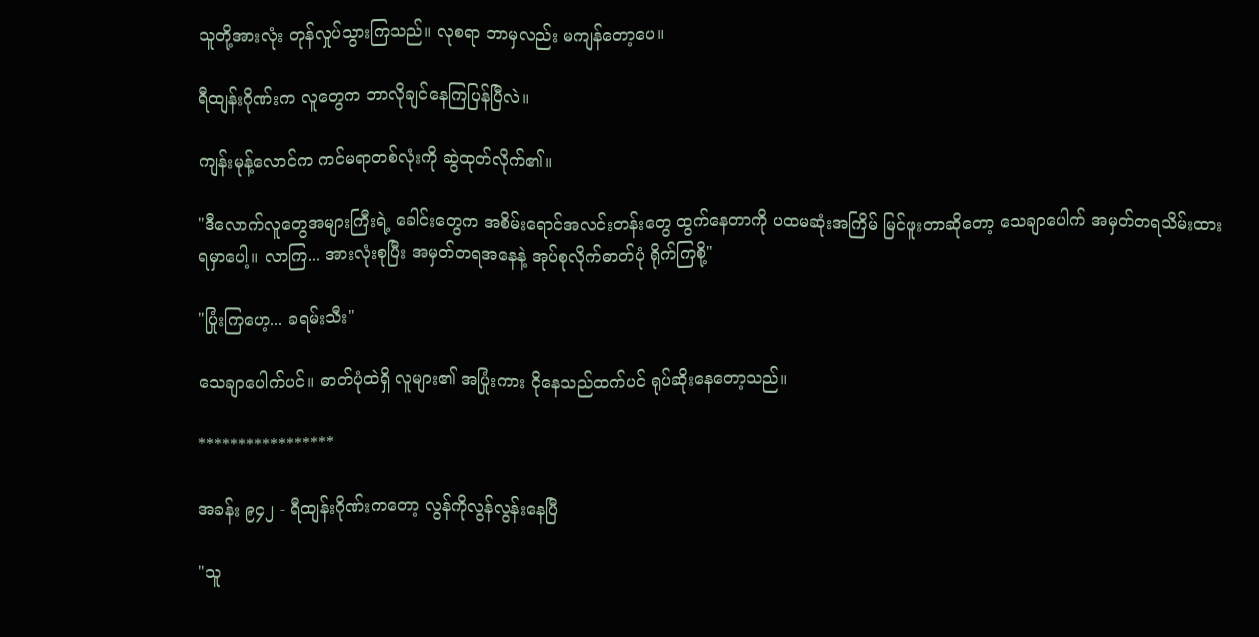သူတို့အားလုံး တုန်လှုပ်သွားကြသည်။ လုစရာ ဘာမှလည်း မကျန်တော့ပေ။

ရီထျန်းဂိုဏ်းက လူတွေက ဘာလိုချင်နေကြပြန်ပြီလဲ။

ကျန်းမုန့်လောင်က ကင်မရာတစ်လုံးကို ဆွဲထုတ်လိုက်၏။

"ဒီလောက်လူတွေအများကြီးရဲ့ ခေါင်းတွေက အစိမ်းရောင်အလင်းတန်းတွေ ထွက်နေတာကို ပထမဆုံးအကြိမ် မြင်ဖူးတာဆိုတော့ သေချာပေါက် အမှတ်တရသိမ်းထားရမှာပေါ့။ လာကြ... အားလုံးစုပြီး အမှတ်တရအနေနဲ့ အုပ်စုလိုက်ဓာတ်ပုံ ရိုက်ကြစို့"

"ပြုံးကြဟေ့... ခရမ်းသီး"

သေချာပေါက်ပင်။ ဓာတ်ပုံထဲရှိ လူများ၏ အပြုံးကား ငိုနေသည်ထက်ပင် ရုပ်ဆိုးနေတော့သည်။

*****************

အခန်း ၉၄၂ - ရီထျန်းဂိုဏ်းကတော့ လွန်ကိုလွန်လွန်းနေပြီ

"သူ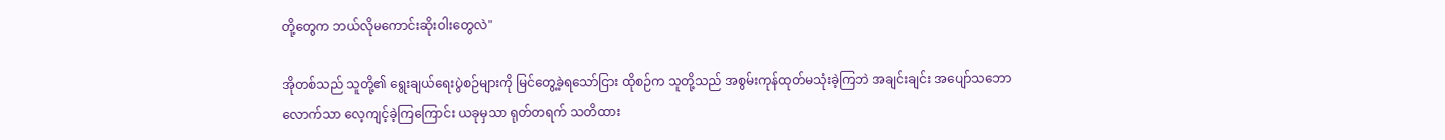တို့တွေက ဘယ်လိုမကောင်းဆိုးဝါးတွေလဲ"

အိုတစ်သည် သူတို့၏ ရွေးချယ်ရေးပွဲစဉ်များကို မြင်တွေ့ခဲ့ရသော်ငြား ထိုစဉ်က သူတို့သည် အစွမ်းကုန်ထုတ်မသုံးခဲ့ကြဘဲ အချင်းချင်း အပျော်သဘောလောက်သာ လေ့ကျင့်ခဲ့ကြကြောင်း ယခုမှသာ ရုတ်တရက် သတိထား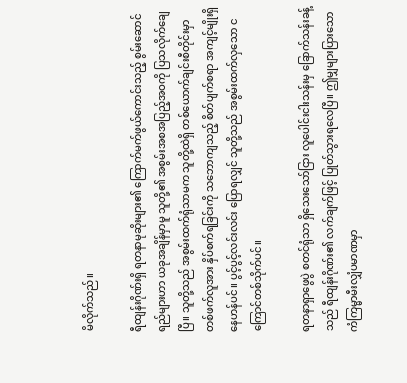မိလိုက်သည်။

ရီထျန်းဂိုဏ်းရှိ ရတနာမုဆိုးများ၏ ကြောက်မက်ဖွယ်ကောင်းသည့် စွမ်းဆောင်ရည်များဟာ ယခုအချိန်မှာမူ သူတို့၏ အစွမ်းအစအပြည့်အဝကို ပြသလိုက်ချေပြီ။ သူတို့သည် အစွမ်းထက်ရုံသာမက သူတို့ထဲရှိ တစ်ယောက်ချင်းစီတိုင်းမှာ တစ်ဖက်လူအား နှိပ်စက်ရခြင်းကို သဘောကျသည့် စိတ်ပျက်စရာ အကျင့်မျိုးရှိနေဟန်ပင်။ ပွင့်ပွင့်လင်းလင်း ပြောရလျှင် သူတို့သည် အစွမ်းထက်လှသော ငကြောင်တစ်သိုက်ပင်။

ရတနာရှာဖွေပွဲ စတင်ရုံသာ ရှိသေးသော်ငြား လူပေါင်းငါးသန်းမှ ခြောက်သန်းခန့်သည် ရီထျန်းဂိုဏ်း၏ လက်ချက်ဖြင့် ပြုတ်သွားရလေပြီ။ ဤမျှများပြားသော ကံကြမ္မာမီးလျှံပမာဏမှာ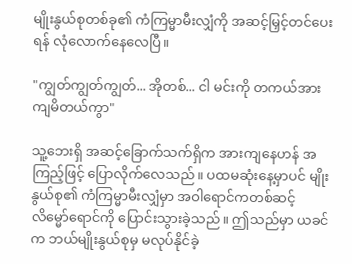မျိုးနွယ်စုတစ်ခု၏ ကံကြမ္မာမီးလျှံကို အဆင့်မြှင့်တင်ပေးရန် လုံလောက်နေလေပြီ။

"ကျွတ်ကျွတ်ကျွတ်... အိုတစ်... ငါ မင်းကို တကယ်အားကျမိတယ်ကွာ"

သူ့ဘေးရှိ အဆင့်ခြောက်သက်ရှိက အားကျနေဟန် အကြည့်ဖြင့် ပြောလိုက်လေသည်။ ပထမဆုံးနေ့မှာပင် မျိုးနွယ်စု၏ ကံကြမ္မာမီးလျှံမှာ အဝါရောင်ကတစ်ဆင့် လိမ္မော်ရောင်ကို ပြောင်းသွားခဲ့သည်။ ဤသည်မှာ ယခင်က ဘယ်မျိုးနွယ်စုမှ မလုပ်နိုင်ခဲ့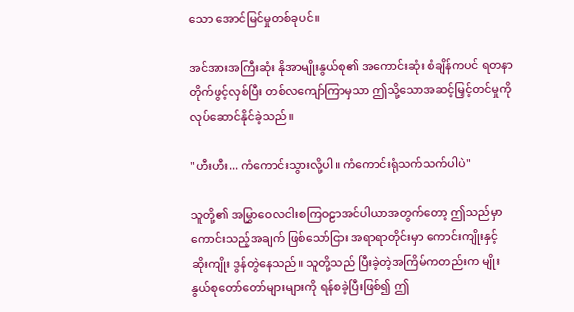သော အောင်မြင်မှုတစ်ခုပင်။

အင်အားအကြီးဆုံး နိုအာမျိုးနွယ်စု၏ အကောင်းဆုံး စံချိန်ကပင် ရတနာတိုက်ဖွင့်လှစ်ပြီး တစ်လကျော်ကြာမှသာ ဤသို့သောအဆင့်မြှင့်တင်မှုကို လုပ်ဆောင်နိုင်ခဲ့သည်။

"ဟီးဟီး... ကံကောင်းသွားလို့ပါ။ ကံကောင်းရုံသက်သက်ပါပဲ"

သူတို့၏ အမြွှာဝေလငါးစကြဝဠာအင်ပါယာအတွက်တော့ ဤသည်မှာ ကောင်းသည့်အချက် ဖြစ်သော်ငြား အရာရာတိုင်းမှာ ကောင်းကျိုးနှင့် ဆိုးကျိုး ဒွန်တွဲနေသည်။ သူတို့သည် ပြီးခဲ့တဲ့အကြိမ်ကတည်းက မျိုးနွယ်စုတော်တော်များများကို ရန်စခဲ့ပြီးဖြစ်၍ ဤ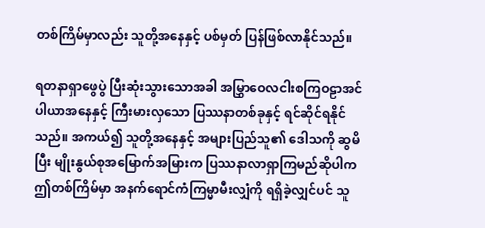တစ်ကြိမ်မှာလည်း သူတို့အနေနှင့် ပစ်မှတ် ပြန်ဖြစ်လာနိုင်သည်။

ရတနာရှာဖွေပွဲ ပြီးဆုံးသွားသောအခါ အမြွှာဝေလငါးစကြဝဠာအင်ပါယာအနေနှင့် ကြီးမားလှသော ပြဿနာတစ်ခုနှင့် ရင်ဆိုင်ရနိုင်သည်။ အကယ်၍ သူတို့အနေနှင့် အများပြည်သူ၏ ဒေါသကို ဆွမိပြီး မျိုးနွယ်စုအမြောက်အမြားက ပြဿနာလာရှာကြမည်ဆိုပါက ဤတစ်ကြိမ်မှာ အနက်ရောင်ကံကြမ္မာမီးလျှံကို ရရှိခဲ့လျှင်ပင် သူ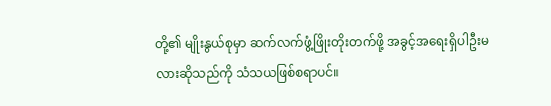တို့၏ မျိုးနွယ်စုမှာ ဆက်လက်ဖွံ့ဖြိုးတိုးတက်ဖို့ အခွင့်အရေးရှိပါဦးမလားဆိုသည်ကို သံသယဖြစ်စရာပင်။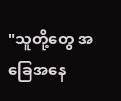"သူတို့တွေ အခြေအနေ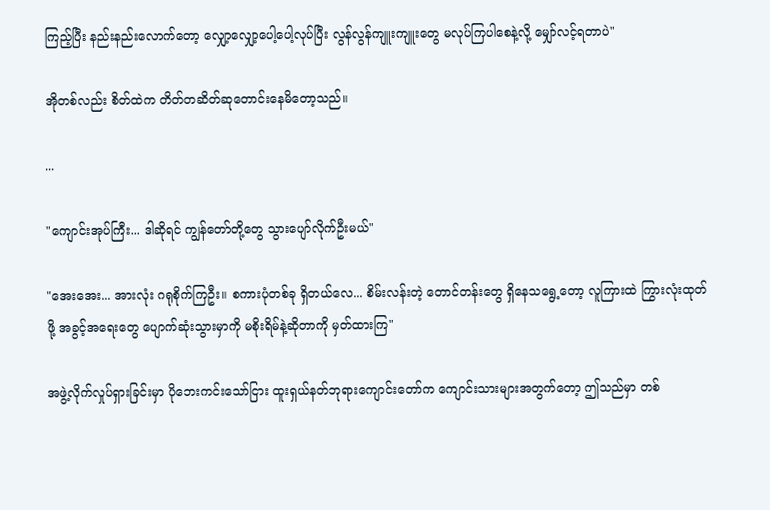ကြည့်ပြီး နည်းနည်းလောက်တော့ လျှော့လျှော့ပေါ့ပေါ့လုပ်ပြီး လွန်လွန်ကျူးကျူးတွေ မလုပ်ကြပါစေနဲ့လို့ မျှော်လင့်ရတာပဲ"

အိုတစ်လည်း စိတ်ထဲက တိတ်တဆိတ်ဆုတောင်းနေမိတော့သည်။

...

"ကျောင်းအုပ်ကြီး... ဒါဆိုရင် ကျွန်တော်တို့တွေ သွားပျော်လိုက်ဦးမယ်"

"အေးအေး... အားလုံး ဂရုစိုက်ကြဦး။ စကားပုံတစ်ခု ရှိတယ်လေ... စိမ်းလန်းတဲ့ တောင်တန်းတွေ ရှိနေသရွေ့တော့ လူကြားထဲ ကြွားလုံးထုတ်ဖို့ အခွင့်အရေးတွေ ပျောက်ဆုံးသွားမှာကို မစိုးရိမ်နဲ့ဆိုတာကို မှတ်ထားကြ"

အဖွဲ့လိုက်လှုပ်ရှားခြင်းမှာ ပိုဘေးကင်းသော်ငြား ထူးရှယ်နတ်ဘုရားကျောင်းတော်က ကျောင်းသားများအတွက်တော့ ဤသည်မှာ တစ်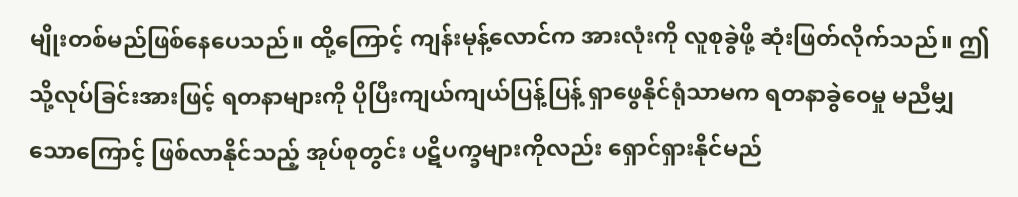မျိုးတစ်မည်ဖြစ်နေပေသည်။ ထို့ကြောင့် ကျန်းမုန့်လောင်က အားလုံးကို လူစုခွဲဖို့ ဆုံးဖြတ်လိုက်သည်။ ဤသို့လုပ်ခြင်းအားဖြင့် ရတနာများကို ပိုပြီးကျယ်ကျယ်ပြန့်ပြန့် ရှာဖွေနိုင်ရုံသာမက ရတနာခွဲဝေမှု မညီမျှသောကြောင့် ဖြစ်လာနိုင်သည့် အုပ်စုတွင်း ပဋိပက္ခများကိုလည်း ရှောင်ရှားနိုင်မည်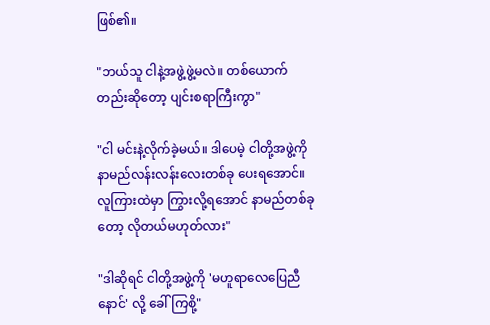ဖြစ်၏။

"ဘယ်သူ ငါနဲ့အဖွဲ့ဖွဲ့မလဲ။ တစ်ယောက်တည်းဆိုတော့ ပျင်းစရာကြီးကွာ"

"ငါ မင်းနဲ့လိုက်ခဲ့မယ်။ ဒါပေမဲ့ ငါတို့အဖွဲ့ကို နာမည်လန်းလန်းလေးတစ်ခု ပေးရအောင်။ လူကြားထဲမှာ ကြွားလို့ရအောင် နာမည်တစ်ခုတော့ လိုတယ်မဟုတ်လား"

"ဒါဆိုရင် ငါတို့အဖွဲ့ကို 'မဟူရာလေပြေညီနောင်' လို့ ခေါ်ကြစို့"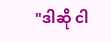"ဒါဆို ငါ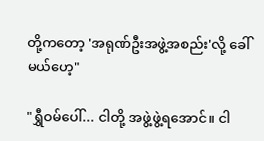တို့ကတော့ 'အရုဏ်ဦးအဖွဲ့အစည်း'လို့ ခေါ်မယ်ဟေ့"

"ရွှီဝမ်ပေါ်... ငါတို့ အဖွဲ့ဖွဲ့ရအောင်။ ငါ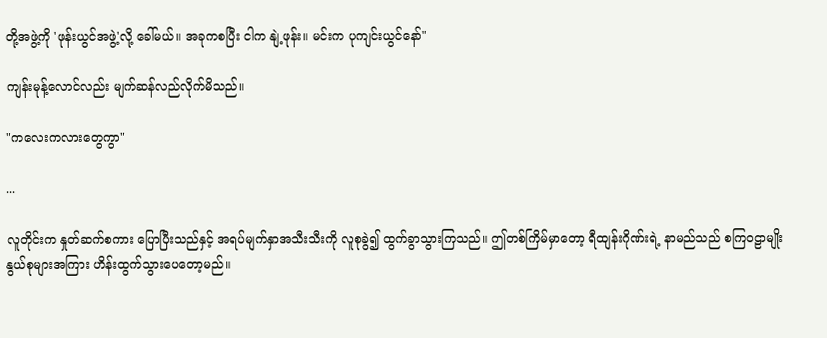တို့အဖွဲ့ကို 'ဖုန်းယွင်အဖွဲ့'လို့ ခေါ်မယ်။ အခုကစပြီး ငါက နျဲ့ဖုန်း။ မင်းက ပုကျင်းယွင်နော်"

ကျန်းမုန့်လောင်လည်း မျက်ဆန်လည်လိုက်မိသည်။

"ကလေးကလားတွေကွာ"

...

လူတိုင်းက နှုတ်ဆက်စကား ပြောပြီးသည်နှင့် အရပ်မျက်နှာအသီးသီးကို လူစုခွဲ၍ ထွက်ခွာသွားကြသည်။ ဤတစ်ကြိမ်မှာတော့ ရီထျန်းဂိုဏ်းရဲ့ နာမည်သည် စကြဝဠာမျိုးနွယ်စုများအကြား ဟိန်းထွက်သွားပေတော့မည်။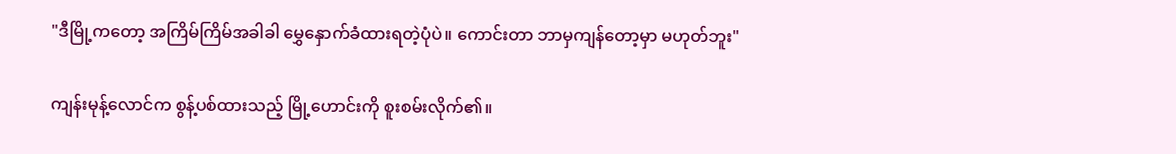"ဒီမြို့ကတော့ အကြိမ်ကြိမ်အခါခါ မွှေနှောက်ခံထားရတဲ့ပုံပဲ။ ကောင်းတာ ဘာမှကျန်တော့မှာ မဟုတ်ဘူး"

ကျန်းမုန့်လောင်က စွန့်ပစ်ထားသည့် မြို့ဟောင်းကို စူးစမ်းလိုက်၏။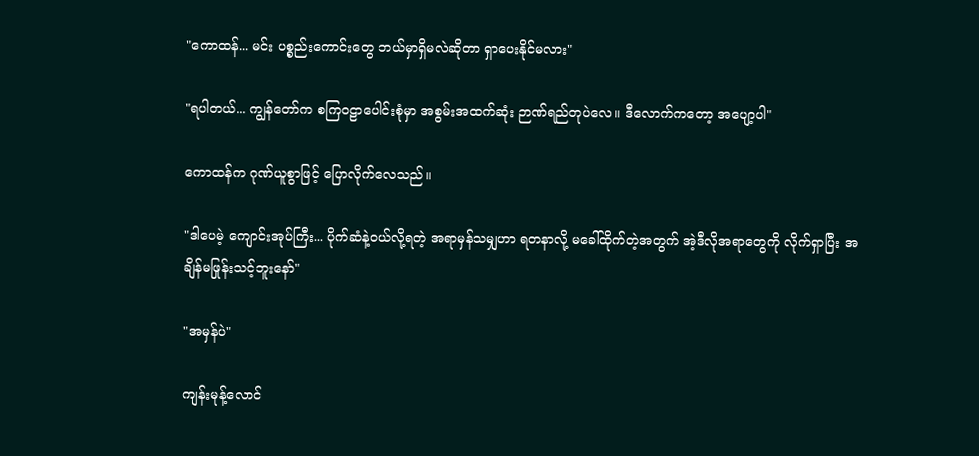"ကောထန်... မင်း ပစ္စည်းကောင်းတွေ ဘယ်မှာရှိမလဲဆိုတာ ရှာပေးနိုင်မလား"

"ရပါတယ်... ကျွန်တော်က စကြဝဠာပေါင်းစုံမှာ အစွမ်းအထက်ဆုံး ဉာဏ်ရည်တုပဲလေ။ ဒီလောက်ကတော့ အပျော့ပါ"

ကောထန်က ဂုဏ်ယူစွာဖြင့် ပြောလိုက်လေသည်။

"ဒါပေမဲ့ ကျောင်းအုပ်ကြီး... ပိုက်ဆံနဲ့ဝယ်လို့ရတဲ့ အရာမှန်သမျှဟာ ရတနာလို့ မခေါ်ထိုက်တဲ့အတွက် အဲ့ဒီလိုအရာတွေကို လိုက်ရှာပြီး အချိန်မဖြုန်းသင့်ဘူးနော်"

"အမှန်ပဲ"

ကျန်းမုန့်လောင်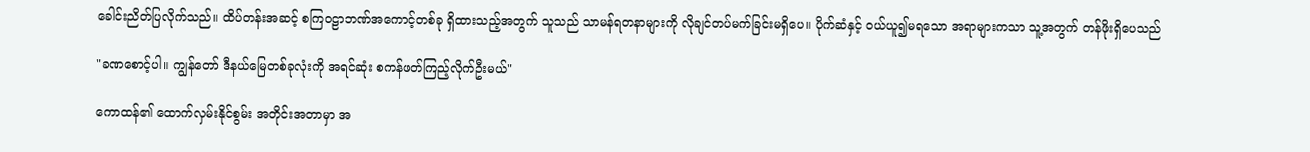ခေါင်းညိတ်ပြလိုက်သည်။ ထိပ်တန်းအဆင့် စကြဝဠာဘဏ်အကောင့်တစ်ခု ရှိထားသည့်အတွက် သူသည် သာမန်ရတနာများကို လိုချင်တပ်မက်ခြင်းမရှိပေ။ ပိုက်ဆံနှင့် ဝယ်ယူ၍မရသော အရာများကသာ သူ့အတွက် တန်ဖိုးရှိပေသည်

"ခဏစောင့်ပါ။ ကျွန်တော် ဒီနယ်မြေတစ်ခုလုံးကို အရင်ဆုံး စကန်ဖတ်ကြည့်လိုက်ဦးမယ်"

ကောထန်၏ ထောက်လှမ်းနိုင်စွမ်း အတိုင်းအတာမှာ အ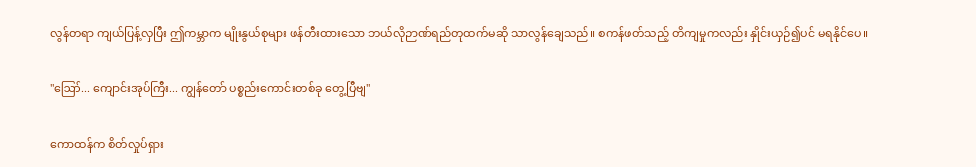လွန်တရာ ကျယ်ပြန့်လှပြီး ဤကမ္ဘာက မျိုးနွယ်စုများ ဖန်တီးထားသော ဘယ်လိုဉာဏ်ရည်တုထက်မဆို သာလွန်ချေသည်။ စကန်ဖတ်သည့် တိကျမှုကလည်း နှိုင်းယှဉ်၍ပင် မရနိုင်ပေ။

"ဪ... ကျောင်းအုပ်ကြီး... ကျွန်တော် ပစ္စည်းကောင်းတစ်ခု တွေ့ပြီဗျ"

ကောထန်က စိတ်လှုပ်ရှား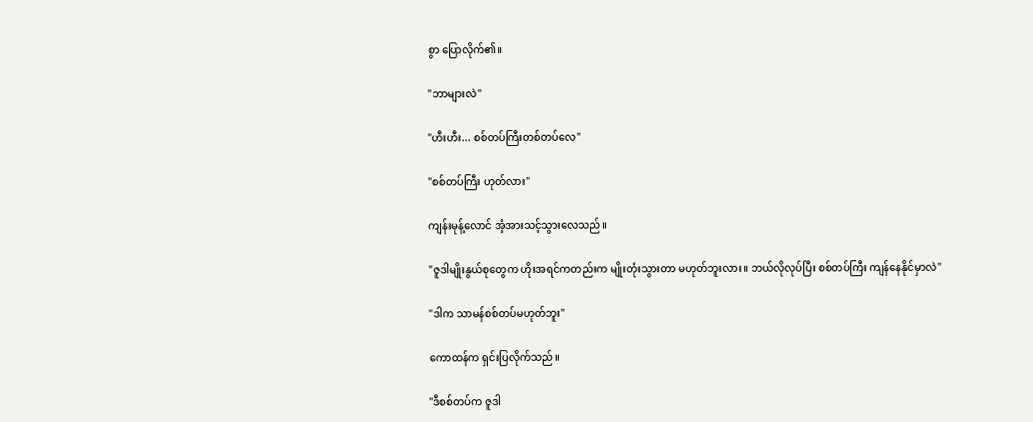စွာ ပြောလိုက်၏။

"ဘာများလဲ"

"ဟီးဟီး... စစ်တပ်ကြီးတစ်တပ်လေ"

"စစ်တပ်ကြီး ဟုတ်လား"

ကျန်းမုန့်လောင် အံ့အားသင့်သွားလေသည်။

"ဇူဒါမျိုးနွယ်စုတွေက ဟိုးအရင်ကတည်းက မျိုးတုံးသွားတာ မဟုတ်ဘူးလား။ ဘယ်လိုလုပ်ပြီး စစ်တပ်ကြီး ကျန်နေနိုင်မှာလဲ"

"ဒါက သာမန်စစ်တပ်မဟုတ်ဘူး"

ကောထန်က ရှင်းပြလိုက်သည်။

"ဒီစစ်တပ်က ဇူဒါ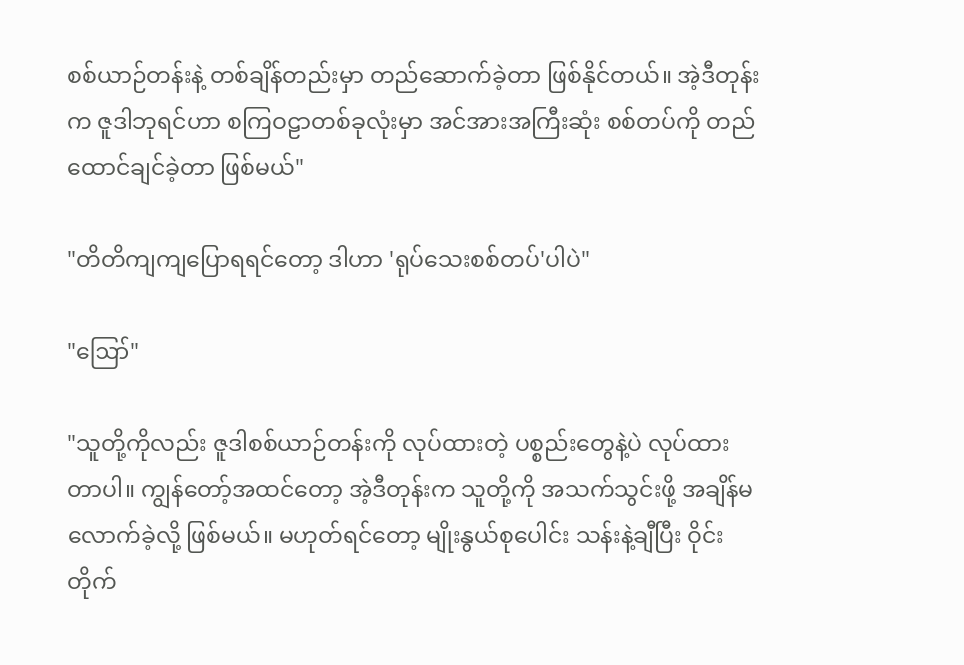စစ်ယာဉ်တန်းနဲ့ တစ်ချိန်တည်းမှာ တည်ဆောက်ခဲ့တာ ဖြစ်နိုင်တယ်။ အဲ့ဒီတုန်းက ဇူဒါဘုရင်ဟာ စကြဝဠာတစ်ခုလုံးမှာ အင်အားအကြီးဆုံး စစ်တပ်ကို တည်ထောင်ချင်ခဲ့တာ ဖြစ်မယ်"

"တိတိကျကျပြောရရင်တော့ ဒါဟာ 'ရုပ်သေးစစ်တပ်'ပါပဲ"

"ဪ"

"သူတို့ကိုလည်း ဇူဒါစစ်ယာဉ်တန်းကို လုပ်ထားတဲ့ ပစ္စည်းတွေနဲ့ပဲ လုပ်ထားတာပါ။ ကျွန်တော့်အထင်တော့ အဲ့ဒီတုန်းက သူတို့ကို အသက်သွင်းဖို့ အချိန်မလောက်ခဲ့လို့ ဖြစ်မယ်။ မဟုတ်ရင်တော့ မျိုးနွယ်စုပေါင်း သန်းနဲ့ချီပြီး ဝိုင်းတိုက်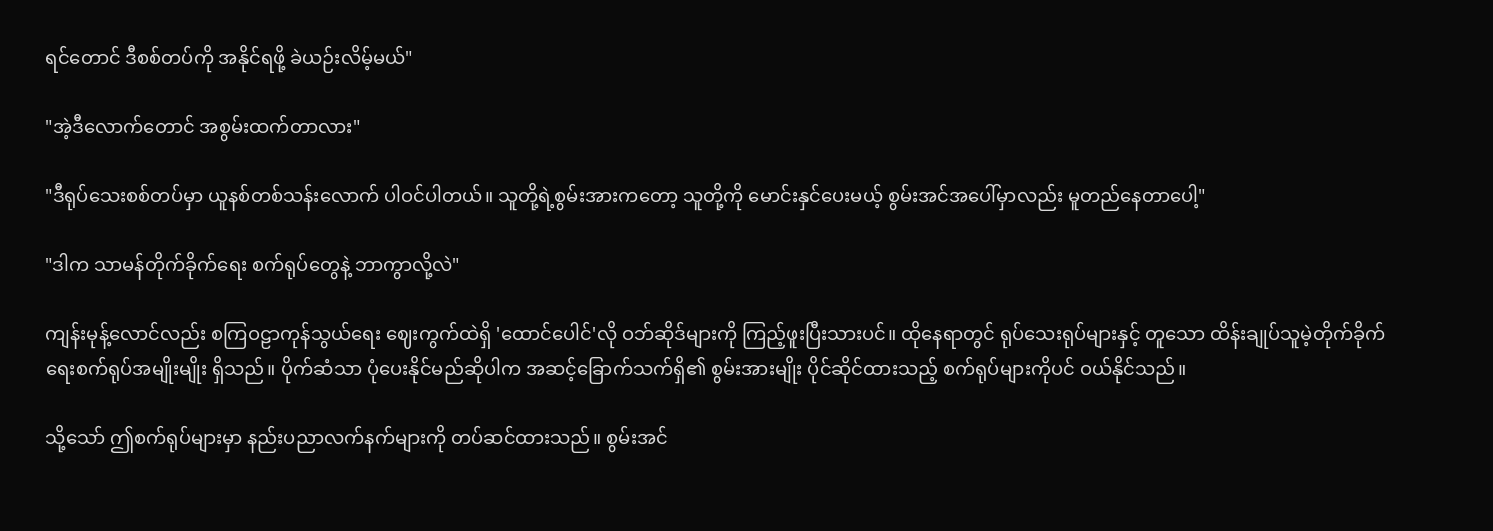ရင်တောင် ဒီစစ်တပ်ကို အနိုင်ရဖို့ ခဲယဉ်းလိမ့်မယ်"

"အဲ့ဒီလောက်တောင် အစွမ်းထက်တာလား"

"ဒီရုပ်သေးစစ်တပ်မှာ ယူနစ်တစ်သန်းလောက် ပါဝင်ပါတယ်။ သူတို့ရဲ့စွမ်းအားကတော့ သူတို့ကို မောင်းနှင်ပေးမယ့် စွမ်းအင်အပေါ်မှာလည်း မူတည်နေတာပေါ့"

"ဒါက သာမန်တိုက်ခိုက်ရေး စက်ရုပ်တွေနဲ့ ဘာကွာလို့လဲ"

ကျန်းမုန့်လောင်လည်း စကြဝဠာကုန်သွယ်ရေး ဈေးကွက်ထဲရှိ 'ထောင်ပေါင်'လို ဝဘ်ဆိုဒ်များကို ကြည့်ဖူးပြီးသားပင်။ ထိုနေရာတွင် ရုပ်သေးရုပ်များနှင့် တူသော ထိန်းချုပ်သူမဲ့တိုက်ခိုက်ရေးစက်ရုပ်အမျိုးမျိုး ရှိသည်။ ပိုက်ဆံသာ ပုံပေးနိုင်မည်ဆိုပါက အဆင့်ခြောက်သက်ရှိ၏ စွမ်းအားမျိုး ပိုင်ဆိုင်ထားသည့် စက်ရုပ်များကိုပင် ဝယ်နိုင်သည်။

သို့သော် ဤစက်ရုပ်များမှာ နည်းပညာလက်နက်များကို တပ်ဆင်ထားသည်။ စွမ်းအင်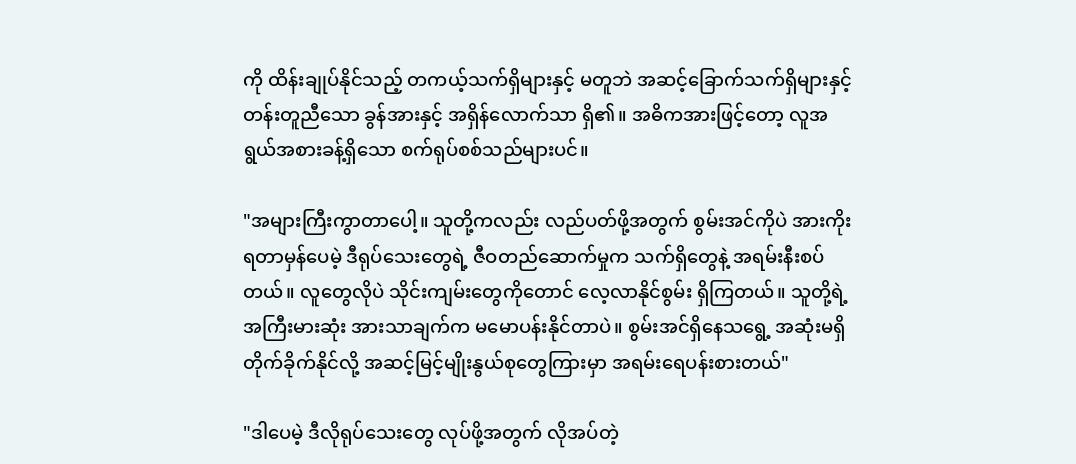ကို ထိန်းချုပ်နိုင်သည့် တကယ့်သက်ရှိများနှင့် မတူဘဲ အဆင့်ခြောက်သက်ရှိများနှင့် တန်းတူညီသော ခွန်အားနှင့် အရှိန်လောက်သာ ရှိ၏။ အဓိကအားဖြင့်တော့ လူအရွယ်အစားခန့်ရှိသော စက်ရုပ်စစ်သည်များပင်။

"အများကြီးကွာတာပေါ့။ သူတို့ကလည်း လည်ပတ်ဖို့အတွက် စွမ်းအင်ကိုပဲ အားကိုးရတာမှန်ပေမဲ့ ဒီရုပ်သေးတွေရဲ့ ဇီဝတည်ဆောက်မှုက သက်ရှိတွေနဲ့ အရမ်းနီးစပ်တယ်။ လူတွေလိုပဲ သိုင်းကျမ်းတွေကိုတောင် လေ့လာနိုင်စွမ်း ရှိကြတယ်။ သူတို့ရဲ့ အကြီးမားဆုံး အားသာချက်က မမောပန်းနိုင်တာပဲ။ စွမ်းအင်ရှိနေသရွေ့ အဆုံးမရှိ တိုက်ခိုက်နိုင်လို့ အဆင့်မြင့်မျိုးနွယ်စုတွေကြားမှာ အရမ်းရေပန်းစားတယ်"

"ဒါပေမဲ့ ဒီလိုရုပ်သေးတွေ လုပ်ဖို့အတွက် လိုအပ်တဲ့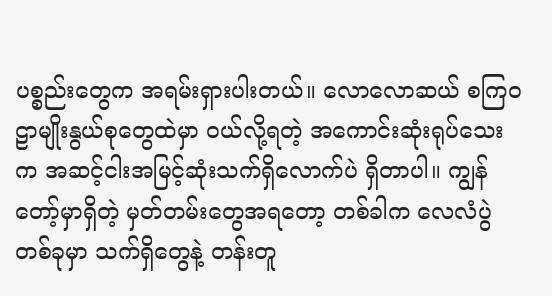ပစ္စည်းတွေက အရမ်းရှားပါးတယ်။ လောလောဆယ် စကြဝဠာမျိုးနွယ်စုတွေထဲမှာ ဝယ်လို့ရတဲ့ အကောင်းဆုံးရုပ်သေးက အဆင့်ငါးအမြင့်ဆုံးသက်ရှိလောက်ပဲ ရှိတာပါ။ ကျွန်တော့်မှာရှိတဲ့ မှတ်တမ်းတွေအရတော့ တစ်ခါက လေလံပွဲတစ်ခုမှာ သက်ရှိတွေနဲ့ တန်းတူ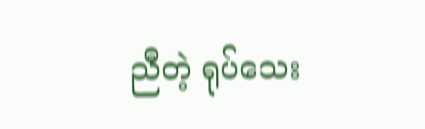ညီတဲ့ ရုပ်သေး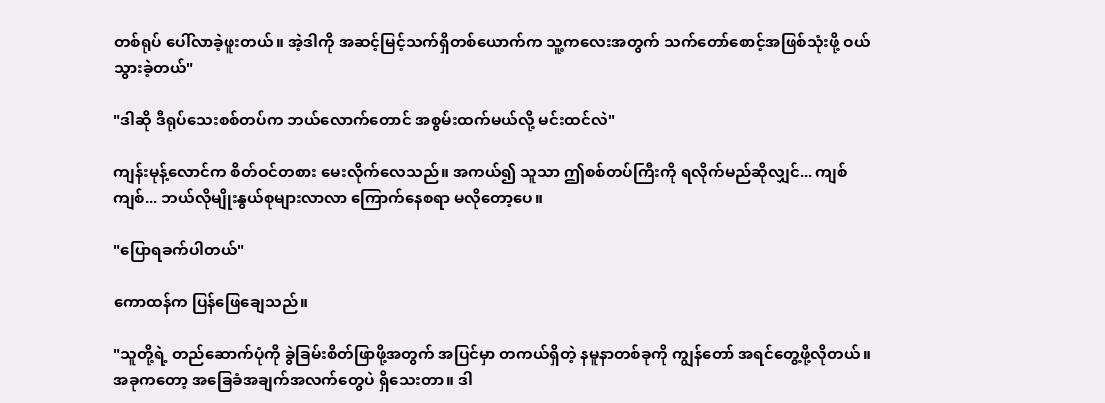တစ်ရုပ် ပေါ်လာခဲ့ဖူးတယ်။ အဲ့ဒါကို အဆင့်မြင့်သက်ရှိတစ်ယောက်က သူ့ကလေးအတွက် သက်တော်စောင့်အဖြစ်သုံးဖို့ ဝယ်သွားခဲ့တယ်"

"ဒါဆို ဒီရုပ်သေးစစ်တပ်က ဘယ်လောက်တောင် အစွမ်းထက်မယ်လို့ မင်းထင်လဲ"

ကျန်းမုန့်လောင်က စိတ်ဝင်တစား မေးလိုက်လေသည်။ အကယ်၍ သူသာ ဤစစ်တပ်ကြီးကို ရလိုက်မည်ဆိုလျှင်... ကျစ်ကျစ်... ဘယ်လိုမျိုးနွယ်စုများလာလာ ကြောက်နေစရာ မလိုတော့ပေ။

"ပြောရခက်ပါတယ်"

ကောထန်က ပြန်ဖြေချေသည်။

"သူတို့ရဲ့ တည်ဆောက်ပုံကို ခွဲခြမ်းစိတ်ဖြာဖို့အတွက် အပြင်မှာ တကယ်ရှိတဲ့ နမူနာတစ်ခုကို ကျွန်တော် အရင်တွေ့ဖို့လိုတယ်။ အခုကတော့ အခြေခံအချက်အလက်တွေပဲ ရှိသေးတာ။ ဒါ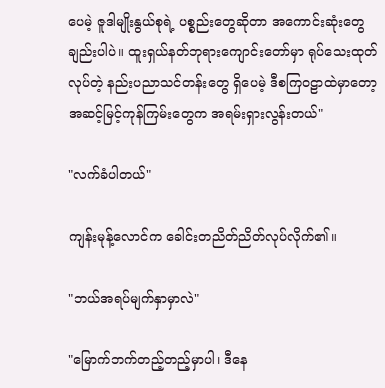ပေမဲ့ ဇူဒါမျိုးနွယ်စုရဲ့ ပစ္စည်းတွေဆိုတာ အကောင်းဆုံးတွေချည်းပါပဲ။ ထူးရှယ်နတ်ဘုရားကျောင်းတော်မှာ ရုပ်သေးထုတ်လုပ်တဲ့ နည်းပညာသင်တန်းတွေ ရှိပေမဲ့ ဒီစကြဝဠာထဲမှာတော့ အဆင့်မြင့်ကုန်ကြမ်းတွေက အရမ်းရှားလွန်းတယ်"

"လက်ခံပါတယ်"

ကျန်းမုန့်လောင်က ခေါင်းတညိတ်ညိတ်လုပ်လိုက်၏။

"ဘယ်အရပ်မျက်နှာမှာလဲ"

"မြောက်ဘက်တည့်တည့်မှာပါ၊ ဒီနေ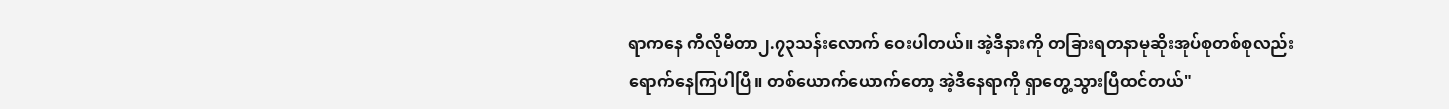ရာကနေ ကီလိုမီတာ၂.၇၃သန်းလောက် ဝေးပါတယ်။ အဲ့ဒီနားကို တခြားရတနာမုဆိုးအုပ်စုတစ်စုလည်း ရောက်နေကြပါပြီ။ တစ်ယောက်ယောက်တော့ အဲ့ဒီနေရာကို ရှာတွေ့သွားပြီထင်တယ်"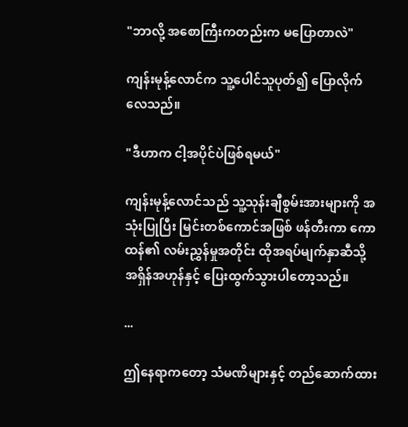"ဘာလို့ အစောကြီးကတည်းက မပြောတာလဲ"

ကျန်းမုန့်လောင်က သူ့ပေါင်သူပုတ်၍ ပြောလိုက်လေသည်။

"ဒီဟာက ငါ့အပိုင်ပဲဖြစ်ရမယ်"

ကျန်းမုန့်လောင်သည် သူ့သုန်းချီစွမ်းအားများကို အသုံးပြုပြီး မြင်းတစ်ကောင်အဖြစ် ဖန်တီးကာ ကောထန်၏ လမ်းညွှန်မှုအတိုင်း ထိုအရပ်မျက်နှာဆီသို့ အရှိန်အဟုန်နှင့် ပြေးထွက်သွားပါတော့သည်။

...

ဤနေရာကတော့ သံမဏိများနှင့် တည်ဆောက်ထား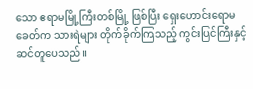သော ဧရာမမြို့ကြီးတစ်မြို့ ဖြစ်ပြီး ရှေးဟောင်းရောမခေတ်က သားရဲများ တိုက်ခိုက်ကြသည့် ကွင်းပြင်ကြီးနှင့် ဆင်တူပေသည်။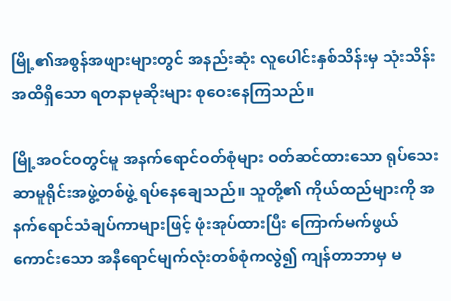မြို့၏အစွန်အဖျားများတွင် အနည်းဆုံး လူပေါင်းနှစ်သိန်းမှ သုံးသိန်းအထိရှိသော ရတနာမုဆိုးများ စုဝေးနေကြသည်။

မြို့အဝင်ဝတွင်မူ အနက်ရောင်ဝတ်စုံများ ဝတ်ဆင်ထားသော ရုပ်သေးဆာမူရိုင်းအဖွဲ့တစ်ဖွဲ့ ရပ်နေချေသည်။ သူတို့၏ ကိုယ်ထည်များကို အနက်ရောင်သံချပ်ကာများဖြင့် ဖုံးအုပ်ထားပြီး ကြောက်မက်ဖွယ်ကောင်းသော အနီရောင်မျက်လုံးတစ်စုံကလွဲ၍ ကျန်တာဘာမှ မ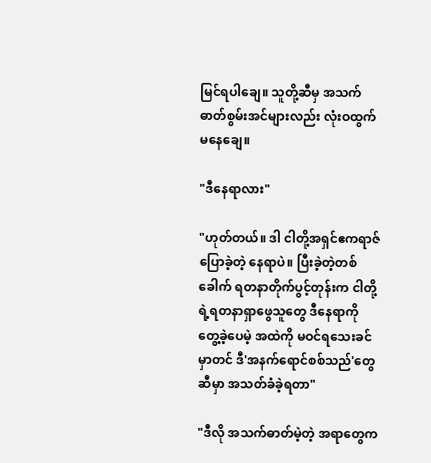မြင်ရပါချေ။ သူတို့ဆီမှ အသက်ဓာတ်စွမ်းအင်များလည်း လုံးဝထွက်မနေချေ။

"ဒီနေရာလား"

"ဟုတ်တယ်။ ဒါ ငါတို့အရှင်ဧကရာဇ် ပြောခဲ့တဲ့ နေရာပဲ။ ပြီးခဲ့တဲ့တစ်ခေါက် ရတနာတိုက်ပွင့်တုန်းက ငါတို့ရဲ့ရတနာရှာဖွေသူတွေ ဒီနေရာကို တွေ့ခဲ့ပေမဲ့ အထဲကို မဝင်ရသေးခင်မှာတင် ဒီ'အနက်ရောင်စစ်သည်'တွေဆီမှာ အသတ်ခံခဲ့ရတာ"

"ဒီလို အသက်ဓာတ်မဲ့တဲ့ အရာတွေက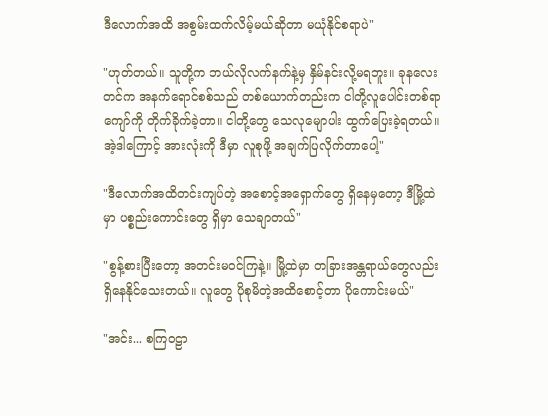ဒီလောက်အထိ အစွမ်းထက်လိမ့်မယ်ဆိုတာ မယုံနိုင်စရာပဲ"

"ဟုတ်တယ်။ သူတို့က ဘယ်လိုလက်နက်နဲ့မှ နှိမ်နင်းလို့မရဘူး။ ခုနလေးတင်က အနက်ရောင်စစ်သည် တစ်ယောက်တည်းက ငါတို့လူပေါင်းတစ်ရာကျော်ကို တိုက်ခိုက်ခဲ့တာ။ ငါတို့တွေ သေလုမျောပါး ထွက်ပြေးခဲ့ရတယ်။ အဲ့ဒါကြောင့် အားလုံးကို ဒီမှာ လူစုဖို့ အချက်ပြလိုက်တာပေါ့"

"ဒီလောက်အထိတင်းကျပ်တဲ့ အစောင့်အရှောက်တွေ ရှိနေမှတော့ ဒီမြို့ထဲမှာ ပစ္စည်းကောင်းတွေ ရှိမှာ သေချာတယ်"

"စွန့်စားပြီးတော့ အတင်းမဝင်ကြနဲ့။ မြို့ထဲမှာ တခြားအန္တရာယ်တွေလည်း ရှိနေနိုင်သေးတယ်။ လူတွေ ပိုစုမိတဲ့အထိစောင့်တာ ပိုကောင်းမယ်"

"အင်း... စကြဝဠာ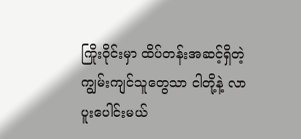ကြိုးဝိုင်းမှာ ထိပ်တန်းအဆင့်ရှိတဲ့ ကျွမ်းကျင်သူတွေသာ ငါတို့နဲ့ လာပူးပေါင်းမယ်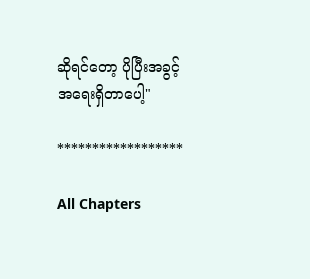ဆိုရင်တော့ ပိုပြီးအခွင့်အရေးရှိတာပေါ့"

******************

All Chapters